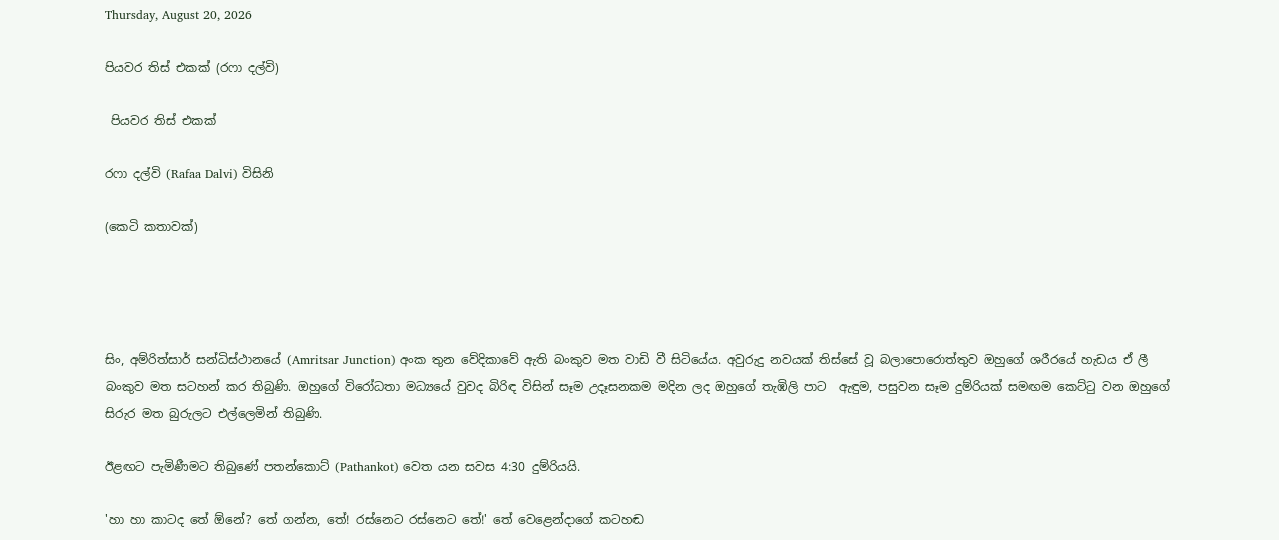Thursday, August 20, 2026

පියවර තිස් එකක් (රෆා දල්වි)

 පියවර තිස් එකක්

රෆා දල්වි (Rafaa Dalvi) විසිනි

(කෙටි කතාවක්)




සිං, අම්රිත්සාර් සන්ධිස්ථානයේ (Amritsar Junction) අංක තුන වේදිකාවේ ඇති බංකුව මත වාඩි වී සිටියේය. අවුරුදු නවයක් තිස්සේ වූ බලාපොරොත්තුව ඔහුගේ ශරීරයේ හැඩය ඒ ලී බංකුව මත සටහන් කර තිබුණි. ඔහුගේ විරෝධතා මධ්‍යයේ වුවද බිරිඳ විසින් සෑම උදෑසනකම මදින ලද ඔහුගේ තැඹිලි පාට  ඇඳුම, පසුවන සෑම දුම්රියක් සමඟම කෙට්ටු වන ඔහුගේ සිරුර මත බුරුලට එල්ලෙමින් තිබුණි.

ඊළඟට පැමිණීමට තිබුණේ පතන්කොට් (Pathankot) වෙත යන සවස 4:30 දුම්රියයි.

'හා හා කාටද තේ ඕනේ? තේ ගන්න, තේ! රස්නෙට රස්නෙට තේ!' තේ වෙළෙන්දාගේ කටහඬ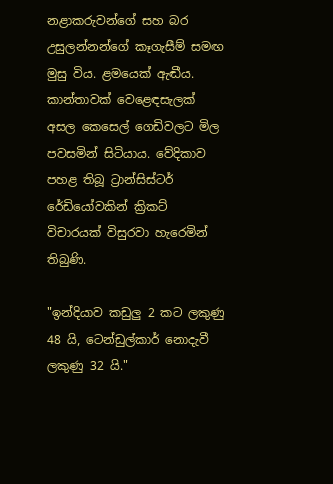නළාකරුවන්ගේ සහ බර උසුලන්නන්ගේ කෑගැසීම් සමඟ මුසු විය. ළමයෙක් ඇඬීය. කාන්තාවක් වෙළෙඳසැලක් අසල කෙසෙල් ගෙඩිවලට මිල පවසමින් සිටියාය. වේදිකාව පහළ තිබූ ට්‍රාන්සිස්ටර් රේඩියෝවකින් ක්‍රිකට් විචාරයක් විසුරවා හැරෙමින් තිබුණි.

"ඉන්දියාව කඩුලු 2 කට ලකුණු 48 යි, ටෙන්ඩුල්කාර් නොදැවී ලකුණු 32 යි."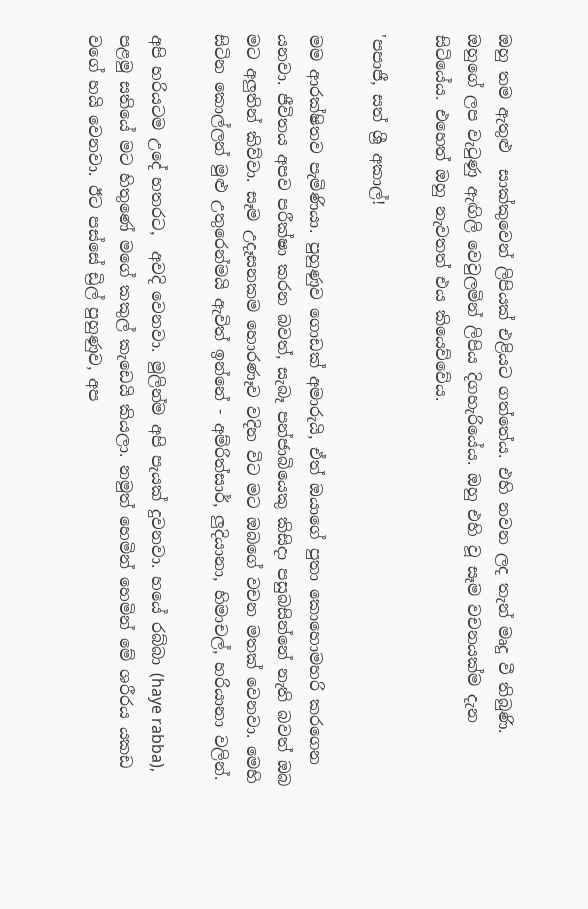ඔහු තම ඇතුළු  සාක්කුවෙන් ලිපියක් එළියට ගත්තේය. එහි නවන ලද තැන් මෘදු වී තිබුණි. ඔහුගේ ලප වැටුණු ඇඟිලි වෙවුලමින් ලිපිය දිගහැරියේය. ඔහු එහි වූ සෑම වචනයක්ම දැන සිටියේය. එහෙත් ඔහු නැවතත් එය කියෙව්වේය.

'පපාජී, සත් ශ්‍රී අකාල්!

මම ආරක්ෂිතව පැමිණියා. පුහුණුව ගොඩක් අමාරුයි, ඒත් ඔයාගේ පුතා කොහොමහරි කරගෙන යනවා. ජීවිතය අපව පරීක්ෂා කරන බවත්, සැබෑ පන්ජාබියෙකු කිසිදා පසුබසින්නේ නැති බවත් ඔබ මට අලුතින් කිව්වා. සෑම උදෑසනකම හොරණෑව වදින විට මට ඔබගේ වචන මතක් වෙනවා. මෙහි සිටින කොල්ලන් මුළු උතුරෙන්මයි ඇවිත් ඉන්නේ - අම්රිත්සාර්, ලුදියානා, හිමාචල්, හරියානා වලින්.

අපි හරියටම උදේ හතරට,  අවදි වෙනවා. මුලින්ම අපි පැයක් දුවනවා. හයේ රබ්බා (haye rabba), පළමු සතියේ මට හිතුණේ මගේ කකුල් කැඩෙයි කියලා. නමුත් හෙමින් හෙමින් මේ ශරීරය යකඩ වගේ හයි වෙනවා. ඊට පස්සේ ඩ්‍රිල් පුහුණුව, අප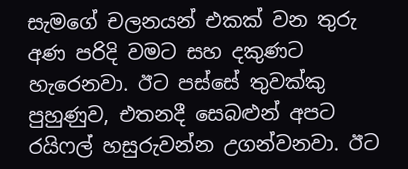සැමගේ චලනයන් එකක් වන තුරු අණ පරිදි වමට සහ දකුණට හැරෙනවා. ඊට පස්සේ තුවක්කු පුහුණුව, එතනදී සෙබළුන් අපට රයිෆල් හසුරුවන්න උගන්වනවා. ඊට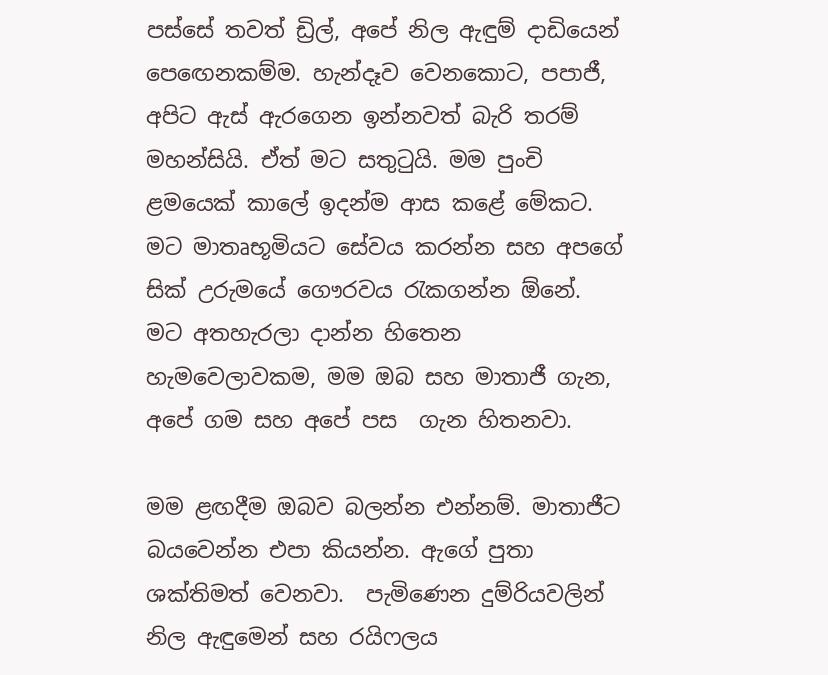පස්සේ තවත් ඩ්‍රිල්, අපේ නිල ඇඳුම් දාඩියෙන් පෙඟෙනකම්ම. හැන්දෑව වෙනකොට, පපාජී, අපිට ඇස් ඇරගෙන ඉන්නවත් බැරි තරම් මහන්සියි. ඒත් මට සතුටුයි. මම පුංචි ළමයෙක් කාලේ ඉදන්ම ආස කළේ මේකට. මට මාතෘභූමියට සේවය කරන්න සහ අපගේ සික් උරුමයේ ගෞරවය රැකගන්න ඕනේ. මට අතහැරලා දාන්න හිතෙන හැමවෙලාවකම, මම ඔබ සහ මාතාජී ගැන, අපේ ගම සහ අපේ පස  ගැන හිතනවා.

මම ළඟදීම ඔබව බලන්න එන්නම්. මාතාජීට බයවෙන්න එපා කියන්න. ඇගේ පුතා ශක්තිමත් වෙනවා.  පැමිණෙන දුම්රියවලින් නිල ඇඳුමෙන් සහ රයිෆලය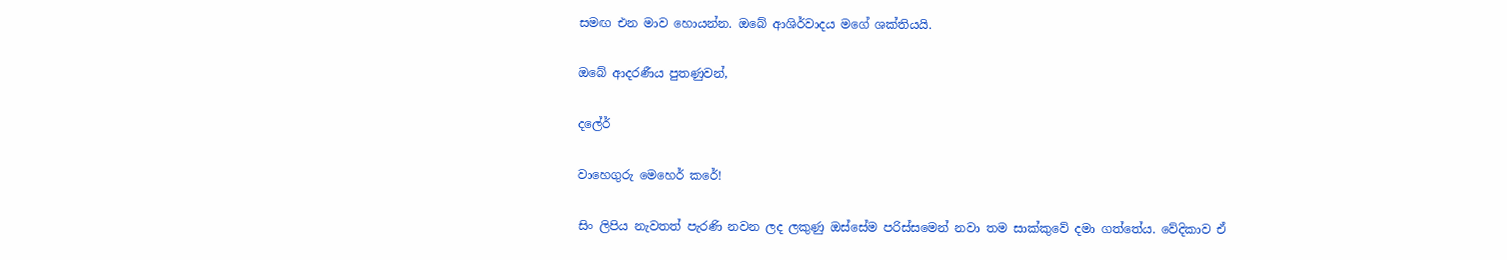සමඟ එන මාව හොයන්න. ඔබේ ආශිර්වාදය මගේ ශක්තියයි.

ඔබේ ආදරණීය පුතණුවන්,

දලේර්

වාහෙගුරු මෙහෙර් කරේ!

සිං ලිපිය නැවතත් පැරණි නවන ලද ලකුණු ඔස්සේම පරිස්සමෙන් නවා තම සාක්කුවේ දමා ගත්තේය. වේදිකාව ඒ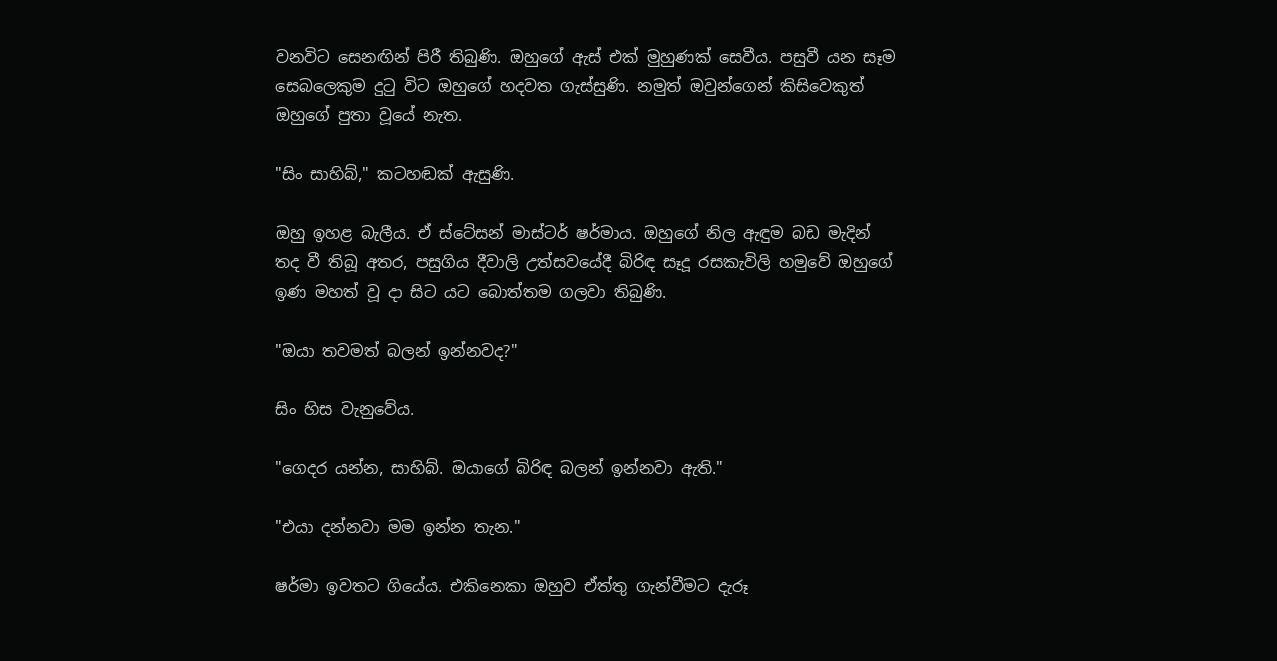වනවිට සෙනඟින් පිරී තිබුණි. ඔහුගේ ඇස් එක් මුහුණක් සෙවීය. පසුවී යන සෑම සෙබලෙකුම දුටු විට ඔහුගේ හදවත ගැස්සුණි. නමුත් ඔවුන්ගෙන් කිසිවෙකුත් ඔහුගේ පුතා වූයේ නැත.

"සිං සාහිබ්," කටහඬක් ඇසුණි.

ඔහු ඉහළ බැලීය. ඒ ස්ටේසන් මාස්ටර් ෂර්මාය. ඔහුගේ නිල ඇඳුම බඩ මැදින් තද වී තිබූ අතර, පසුගිය දීවාලි උත්සවයේදී බිරිඳ සෑදූ රසකැවිලි හමුවේ ඔහුගේ ඉණ මහත් වූ දා සිට යට බොත්තම ගලවා තිබුණි.

"ඔයා තවමත් බලන් ඉන්නවද?"

සිං හිස වැනුවේය.

"ගෙදර යන්න, සාහිබ්. ඔයාගේ බිරිඳ බලන් ඉන්නවා ඇති."

"එයා දන්නවා මම ඉන්න තැන."

ෂර්මා ඉවතට ගියේය. එකිනෙකා ඔහුව ඒත්තු ගැන්වීමට දැරූ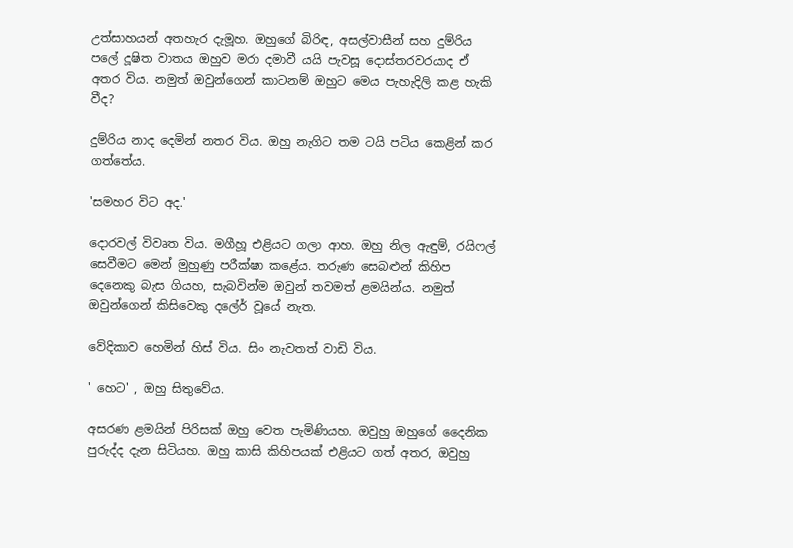උත්සාහයන් අතහැර දැමූහ. ඔහුගේ බිරිඳ, අසල්වාසීන් සහ දුම්රිය පලේ දූෂිත වාතය ඔහුව මරා දමාවී යයි පැවසූ දොස්තරවරයාද ඒ අතර විය. නමුත් ඔවුන්ගෙන් කාටනම් ඔහුට මෙය පැහැදිලි කළ හැකි වීද?

දුම්රිය නාද දෙමින් නතර විය. ඔහු නැගිට තම ටයි පටිය කෙළින් කර ගත්තේය.

'සමහර විට අද.'

දොරවල් විවෘත විය. මගීහූ එළියට ගලා ආහ. ඔහු නිල ඇඳුම්, රයිෆල් සෙවීමට මෙන් මුහුණු පරීක්ෂා කළේය. තරුණ සෙබළුන් කිහිප දෙනෙකු බැස ගියහ, සැබවින්ම ඔවුන් තවමත් ළමයින්ය. නමුත් ඔවුන්ගෙන් කිසිවෙකු දලේර් වූයේ නැත.

වේදිකාව හෙමින් හිස් විය. සිං නැවතත් වාඩි විය.

' හෙට' , ඔහු සිතුවේය.

අසරණ ළමයින් පිරිසක් ඔහු වෙත පැමිණියහ. ඔවුහු ඔහුගේ දෛනික පුරුද්ද දැන සිටියහ. ඔහු කාසි කිහිපයක් එළියට ගත් අතර, ඔවුහු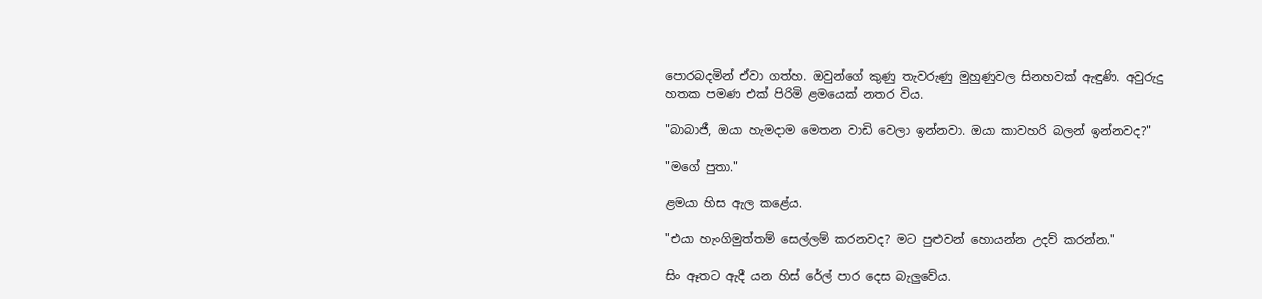පොරබදමින් ඒවා ගත්හ. ඔවුන්ගේ කුණු තැවරුණු මුහුණුවල සිනහවක් ඇඳුණි. අවුරුදු හතක පමණ එක් පිරිමි ළමයෙක් නතර විය.

"බාබාජී, ඔයා හැමදාම මෙතන වාඩි වෙලා ඉන්නවා. ඔයා කාවහරි බලන් ඉන්නවද?"

"මගේ පුතා."

ළමයා හිස ඇල කළේය.

"එයා හැංගිමුත්තම් සෙල්ලම් කරනවද? මට පුළුවන් හොයන්න උදව් කරන්න."

සිං ඈතට ඇදී යන හිස් රේල් පාර දෙස බැලුවේය.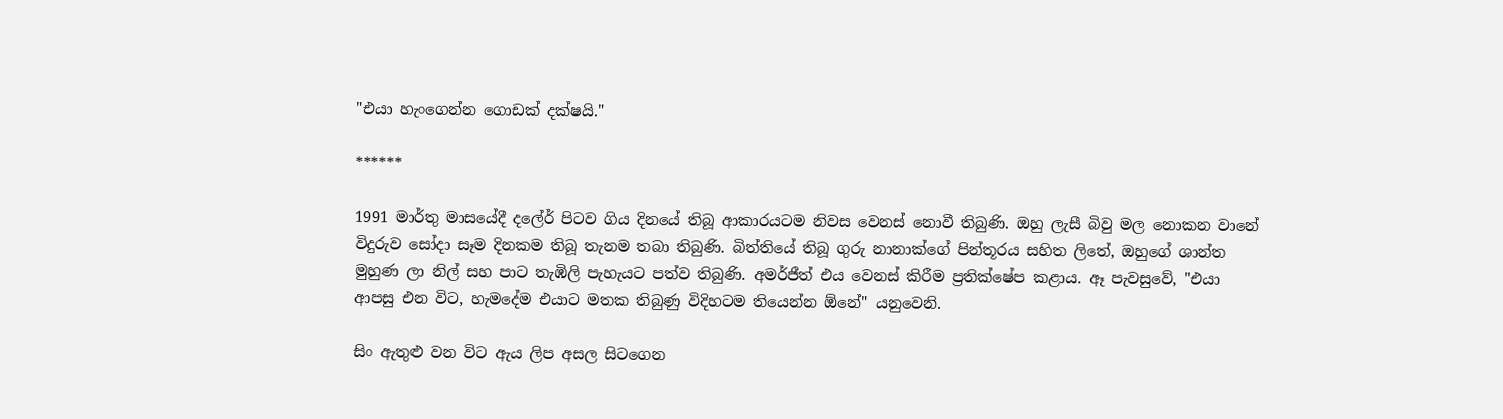"එයා හැංගෙන්න ගොඩක් දක්ෂයි."

******

1991 මාර්තු මාසයේදී දලේර් පිටව ගිය දිනයේ තිබූ ආකාරයටම නිවස වෙනස් නොවී තිබුණි. ඔහු ලැසී බිවු මල නොකන වානේ විදුරුව සෝදා සෑම දිනකම තිබූ තැනම තබා තිබුණි. බිත්තියේ තිබූ ගුරු නානාක්ගේ පින්තූරය සහිත ලිතේ, ඔහුගේ ශාන්ත මුහුණ ලා නිල් සහ පාට තැඹිලි පැහැයට පත්ව තිබුණි. අමර්ජීත් එය වෙනස් කිරීම ප්‍රතික්ෂේප කළාය. ඈ පැවසුවේ, "එයා ආපසු එන විට, හැමදේම එයාට මතක තිබුණු විදිහටම තියෙන්න ඕනේ" යනුවෙනි.

සිං ඇතුළු වන විට ඇය ලිප අසල සිටගෙන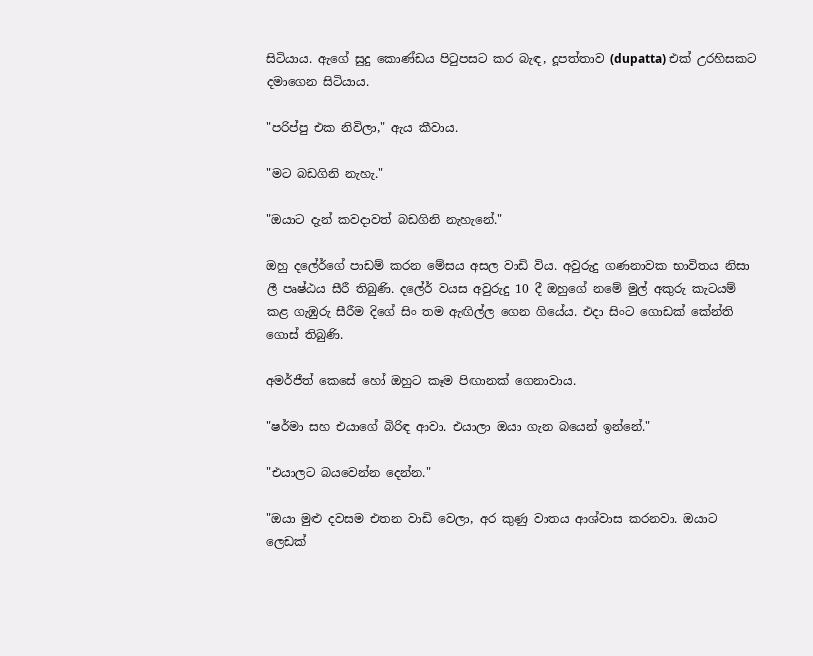සිටියාය. ඇගේ සුදු කොණ්ඩය පිටුපසට කර බැඳ, දූපත්තාව (dupatta) එක් උරහිසකට දමාගෙන සිටියාය.

"පරිප්පු එක නිවිලා," ඇය කීවාය.

"මට බඩගිනි නැහැ."

"ඔයාට දැන් කවදාවත් බඩගිනි නැහැනේ."

ඔහු දලේර්ගේ පාඩම් කරන මේසය අසල වාඩි විය. අවුරුදු ගණනාවක භාවිතය නිසා ලී පෘෂ්ඨය සීරී තිබුණි. දලේර් වයස අවුරුදු 10 දී ඔහුගේ නමේ මුල් අකුරු කැටයම් කළ ගැඹුරු සීරීම දිගේ සිං තම ඇඟිල්ල ගෙන ගියේය. එදා සිංට ගොඩක් කේන්ති ගොස් තිබුණි.

අමර්ජීත් කෙසේ හෝ ඔහුට කෑම පිඟානක් ගෙනාවාය.

"ෂර්මා සහ එයාගේ බිරිඳ ආවා. එයාලා ඔයා ගැන බයෙන් ඉන්නේ."

"එයාලට බයවෙන්න දෙන්න."

"ඔයා මුළු දවසම එතන වාඩි වෙලා, අර කුණු වාතය ආශ්වාස කරනවා. ඔයාට ලෙඩක්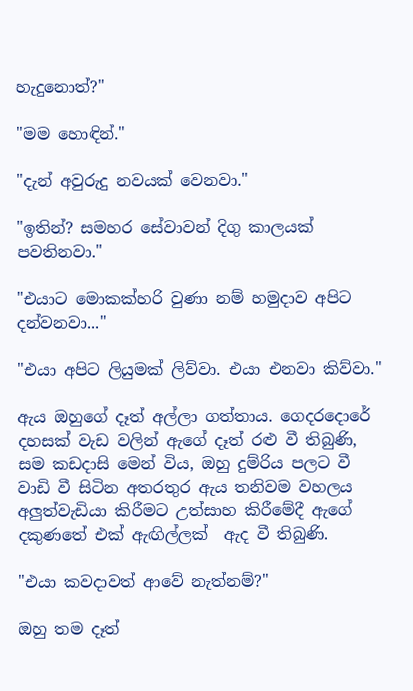හැදුනොත්?"

"මම හොඳින්."

"දැන් අවුරුදු නවයක් වෙනවා."

"ඉතින්? සමහර සේවාවන් දිගු කාලයක් පවතිනවා."

"එයාට මොකක්හරි වුණා නම් හමුදාව අපිට දන්වනවා..."

"එයා අපිට ලියුමක් ලිව්වා. එයා එනවා කිව්වා."

ඇය ඔහුගේ දෑත් අල්ලා ගත්තාය. ගෙදරදොරේ දහසක් වැඩ වලින් ඇගේ දෑත් රළු වී තිබුණි, සම කඩදාසි මෙන් විය, ඔහු දුම්රිය පලට වී වාඩි වී සිටින අතරතුර ඇය තනිවම වහලය අලුත්වැඩියා කිරීමට උත්සාහ කිරීමේදී ඇගේ දකුණතේ එක් ඇඟිල්ලක්  ඇද වී තිබුණි.

"එයා කවදාවත් ආවේ නැත්නම්?"

ඔහු තම දෑත්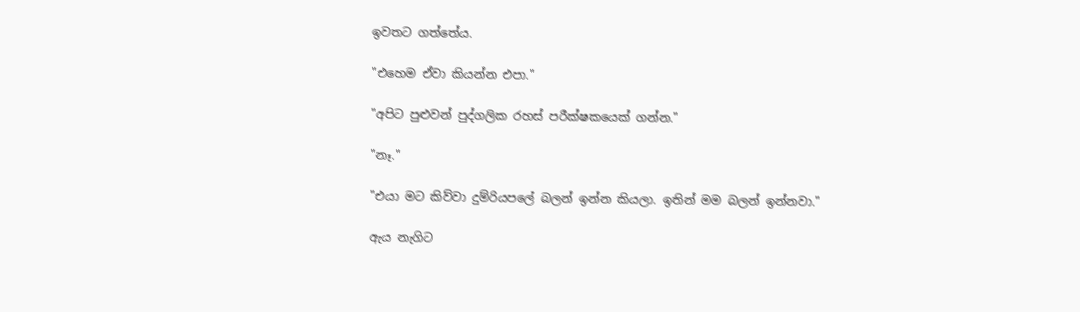ඉවතට ගත්තේය.

"එහෙම ඒවා කියන්න එපා."

"අපිට පුළුවන් පුද්ගලික රහස් පරීක්ෂකයෙක් ගන්න."

"නෑ."

"එයා මට කිව්වා දුම්රියපලේ බලන් ඉන්න කියලා. ඉතින් මම බලන් ඉන්නවා."

ඇය නැගිට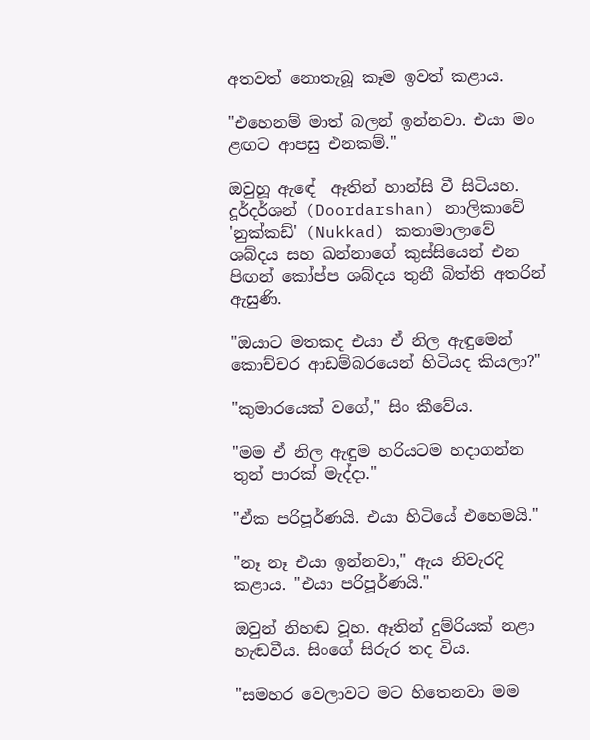අතවත් නොතැබූ කෑම ඉවත් කළාය.

"එහෙනම් මාත් බලන් ඉන්නවා. එයා මං ළඟට ආපසු එනකම්."

ඔවුහූ ඇඳේ  ඈතින් හාන්සි වී සිටියහ. දූර්දර්ශන් (Doordarshan) නාලිකාවේ 'නුක්කඩ්' (Nukkad) කතාමාලාවේ ශබ්දය සහ ඛන්නාගේ කුස්සියෙන් එන පිඟන් කෝප්ප ශබ්දය තුනී බිත්ති අතරින් ඇසුණි.

"ඔයාට මතකද එයා ඒ නිල ඇඳුමෙන් කොච්චර ආඩම්බරයෙන් හිටියද කියලා?"

"කුමාරයෙක් වගේ," සිං කීවේය.

"මම ඒ නිල ඇඳුම හරියටම හදාගන්න තුන් පාරක් මැද්දා."

"ඒක පරිපූර්ණයි. එයා හිටියේ එහෙමයි."

"නෑ නෑ එයා ඉන්නවා," ඇය නිවැරදි කළාය. "එයා පරිපූර්ණයි."

ඔවුන් නිහඬ වූහ. ඈතින් දුම්රියක් නළා හැඬවීය. සිංගේ සිරුර තද විය.

"සමහර වෙලාවට මට හිතෙනවා මම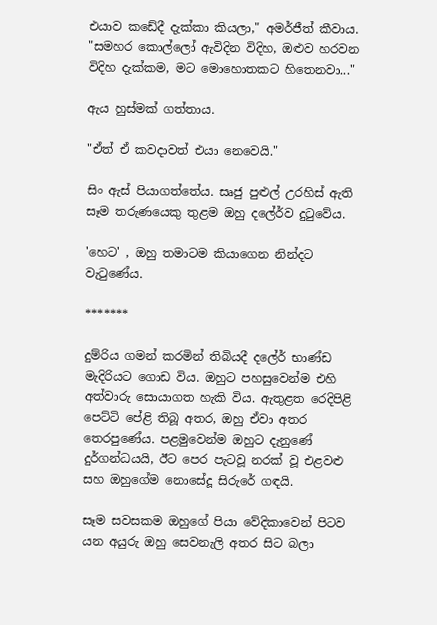එයාව කඩේදී දැක්කා කියලා," අමර්ජීත් කීවාය. "සමහර කොල්ලෝ ඇවිදින විදිහ, ඔළුව හරවන විදිහ දැක්කම, මට මොහොතකට හිතෙනවා..."

ඇය හුස්මක් ගත්තාය.

"ඒත් ඒ කවදාවත් එයා නෙවෙයි."

සිං ඇස් පියාගත්තේය. සෘජු පුළුල් උරහිස් ඇති සෑම තරුණයෙකු තුළම ඔහු දලේර්ව දුටුවේය.

'හෙට' , ඔහු තමාටම කියාගෙන නින්දට වැටුණේය.

*******

දුම්රිය ගමන් කරමින් තිබියදී දලේර් භාණ්ඩ මැදිරියට ගොඩ විය. ඔහුට පහසුවෙන්ම එහි අත්වාරු සොයාගත හැකි විය. ඇතුළත රෙදිපිළි පෙට්ටි පේළි තිබූ අතර, ඔහු ඒවා අතර තෙරපුණේය. පළමුවෙන්ම ඔහුට දැනුණේ දුර්ගන්ධයයි, ඊට පෙර පැටවූ නරක් වූ එළවළු සහ ඔහුගේම නොසේදූ සිරුරේ ගඳයි.

සෑම සවසකම ඔහුගේ පියා වේදිකාවෙන් පිටව යන අයුරු ඔහු සෙවනැලි අතර සිට බලා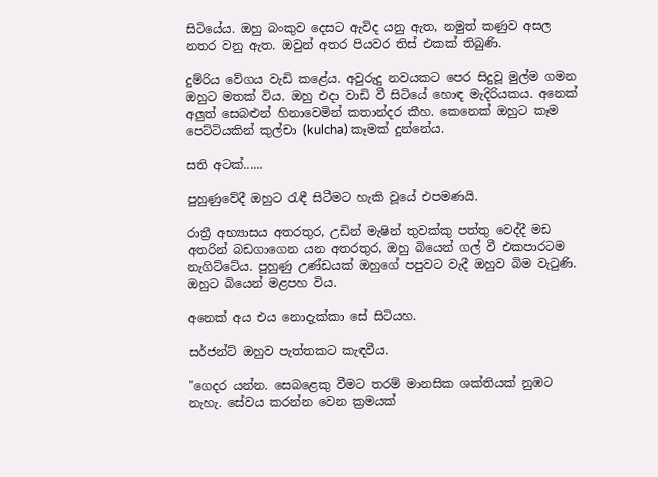සිටියේය. ඔහු බංකුව දෙසට ඇවිද යනු ඇත, නමුත් කණුව අසල නතර වනු ඇත. ඔවුන් අතර පියවර තිස් එකක් තිබුණි.

දුම්රිය වේගය වැඩි කළේය. අවුරුදු නවයකට පෙර සිදුවූ මුල්ම ගමන ඔහුට මතක් විය. ඔහු එදා වාඩි වී සිටියේ හොඳ මැදිරියකය. අනෙක් අලුත් සෙබළුන් හිනාවෙමින් කතාන්දර කීහ. කෙනෙක් ඔහුට කෑම පෙට්ටියකින් කුල්චා (kulcha) කෑමක් දුන්නේය.

සති අටක්......

පුහුණුවේදී ඔහුට රැඳී සිටීමට හැකි වූයේ එපමණයි.

රාත්‍රී අභ්‍යාසය අතරතුර, උඩින් මැෂින් තුවක්කු පත්තු වෙද්දී මඩ අතරින් බඩගාගෙන යන අතරතුර, ඔහු බියෙන් ගල් වී එකපාරටම නැගිට්ටේය. පුහුණු උණ්ඩයක් ඔහුගේ පපුවට වැදී ඔහුව බිම වැටුණි. ඔහුට බියෙන් මළපහ විය.

අනෙක් අය එය නොදැක්කා සේ සිටියහ.

සර්ජන්ට් ඔහුව පැත්තකට කැඳවීය.

"ගෙදර යන්න. සෙබළෙකු වීමට තරම් මානසික ශක්තියක් නුඹට නැහැ. සේවය කරන්න වෙන ක්‍රමයක්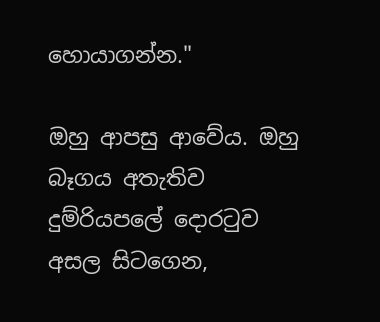හොයාගන්න."

ඔහු ආපසු ආවේය. ඔහු බෑගය අතැතිව දුම්රියපලේ දොරටුව අසල සිටගෙන,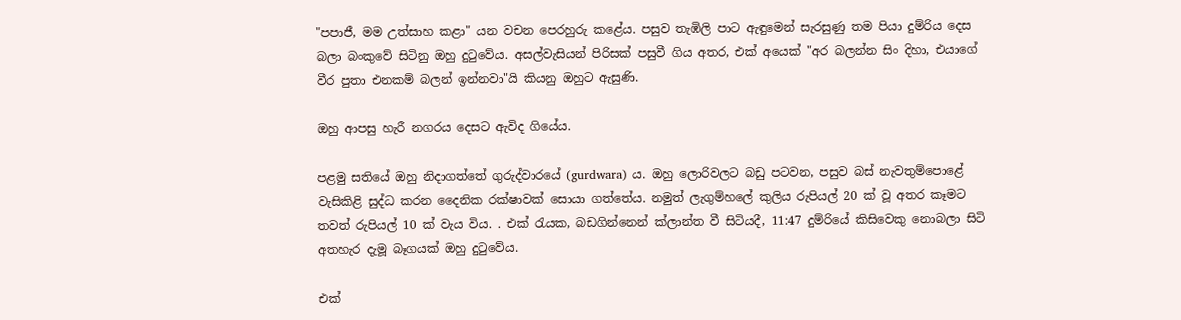"පපාජී, මම උත්සාහ කළා" යන වචන පෙරහුරු කළේය. පසුව තැඹිලි පාට ඇඳුමෙන් සැරසුණු තම පියා දුම්රිය දෙස බලා බංකුවේ සිටිනු ඔහු දුටුවේය. අසල්වැසියන් පිරිසක් පසුවී ගිය අතර, එක් අයෙක් "අර බලන්න සිං දිහා, එයාගේ වීර පුතා එනකම් බලන් ඉන්නවා"යි කියනු ඔහුට ඇසුණි.

ඔහු ආපසු හැරී නගරය දෙසට ඇවිද ගියේය.

පළමු සතියේ ඔහු නිදාගත්තේ ගුරුද්වාරයේ (gurdwara) ය. ඔහු ලොරිවලට බඩු පටවන, පසුව බස් නැවතුම්පොළේ වැසිකිළි සුද්ධ කරන දෛනික රක්ෂාවක් සොයා ගත්තේය. නමුත් ලැගුම්හලේ කුලිය රුපියල් 20 ක් වූ අතර කෑමට තවත් රුපියල් 10 ක් වැය විය. . එක් රැයක, බඩගින්නෙන් ක්ලාන්ත වී සිටියදී, 11:47 දුම්රියේ කිසිවෙකු නොබලා සිටි අතහැර දැමූ බෑගයක් ඔහු දුටුවේය.

එක්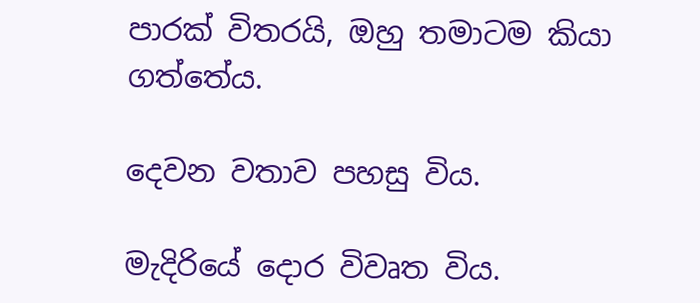පාරක් විතරයි, ඔහු තමාටම කියා ගත්තේය.

දෙවන වතාව පහසු විය.

මැදිරියේ දොර විවෘත විය.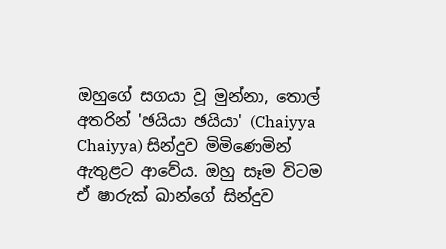ඔහුගේ සගයා වූ මුන්නා, තොල් අතරින් 'ඡයියා ඡයියා' (Chaiyya Chaiyya) සින්දුව මිමිණෙමින් ඇතුළට ආවේය. ඔහු සෑම විටම ඒ ෂාරුක් ඛාන්ගේ සින්දුව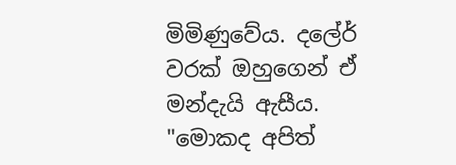මිමිණුවේය. දලේර් වරක් ඔහුගෙන් ඒ මන්දැයි ඇසීය. "මොකද අපිත්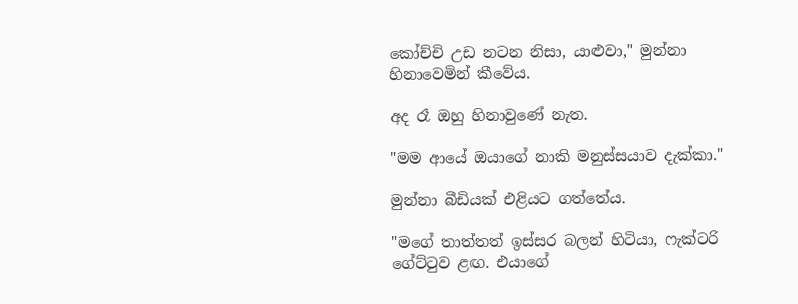කෝච්චි උඩ නටන නිසා, යාළුවා," මුන්නා හිනාවෙමින් කීවේය.

අද රෑ ඔහු හිනාවුණේ නැත.

"මම ආයේ ඔයාගේ නාකි මනුස්සයාව දැක්කා."

මුන්නා බීඩියක් එළියට ගත්තේය.

"මගේ තාත්තත් ඉස්සර බලන් හිටියා, ෆැක්ටරි ගේට්ටුව ළඟ. එයාගේ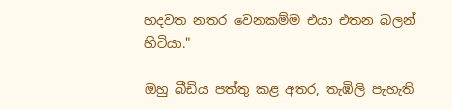හදවත නතර වෙනකම්ම එයා එතන බලන් හිටියා."

ඔහු බීඩිය පත්තු කළ අතර, තැඹිලි පැහැති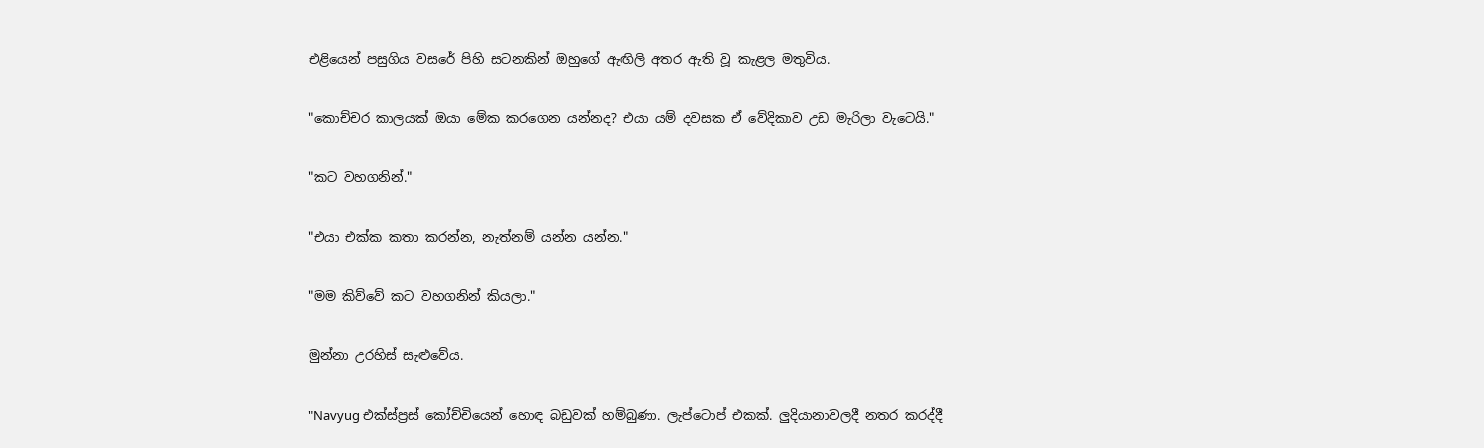එළියෙන් පසුගිය වසරේ පිහි සටනකින් ඔහුගේ ඇඟිලි අතර ඇති වූ කැළල මතුවිය.

"කොච්චර කාලයක් ඔයා මේක කරගෙන යන්නද? එයා යම් දවසක ඒ වේදිකාව උඩ මැරිලා වැටෙයි."

"කට වහගනින්."

"එයා එක්ක කතා කරන්න, නැත්නම් යන්න යන්න."

"මම කිව්වේ කට වහගනින් කියලා."

මුන්නා උරහිස් සැළුවේය.

"Navyug එක්ස්ප්‍රස් කෝච්චියෙන් හොඳ බඩුවක් හම්බුණා. ලැප්ටොප් එකක්. ලුදියානාවලදී නතර කරද්දී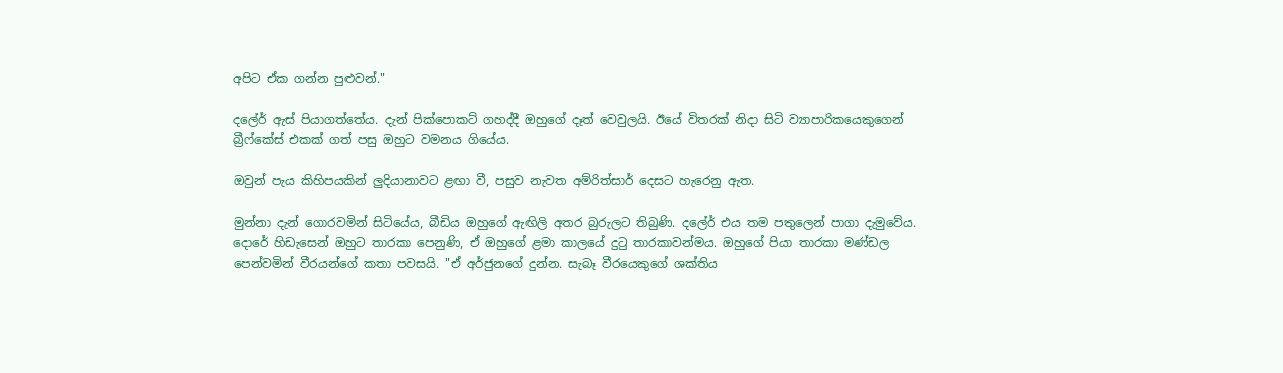අපිට ඒක ගන්න පුළුවන්."

දලේර් ඇස් පියාගත්තේය. දැන් පික්පොකට් ගහද්දී ඔහුගේ දෑත් වෙවුලයි. ඊයේ විතරක් නිදා සිටි ව්‍යාපාරිකයෙකුගෙන් බ්‍රීෆ්කේස් එකක් ගත් පසු ඔහුට වමනය ගියේය.

ඔවුන් පැය කිහිපයකින් ලුදියානාවට ළඟා වී, පසුව නැවත අම්රිත්සාර් දෙසට හැරෙනු ඇත.

මුන්නා දැන් ගොරවමින් සිටියේය, බීඩිය ඔහුගේ ඇඟිලි අතර බුරුලට තිබුණි. දලේර් එය තම පතුලෙන් පාගා දැමුවේය. දොරේ හිඩැසෙන් ඔහුට තාරකා පෙනුණි, ඒ ඔහුගේ ළමා කාලයේ දුටු තාරකාවන්මය. ඔහුගේ පියා තාරකා මණ්ඩල පෙන්වමින් වීරයන්ගේ කතා පවසයි. "ඒ අර්ජුනගේ දුන්න. සැබෑ වීරයෙකුගේ ශක්තිය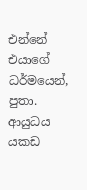එන්නේ එයාගේ ධර්මයෙන්, පුතා. ආයුධය යකඩ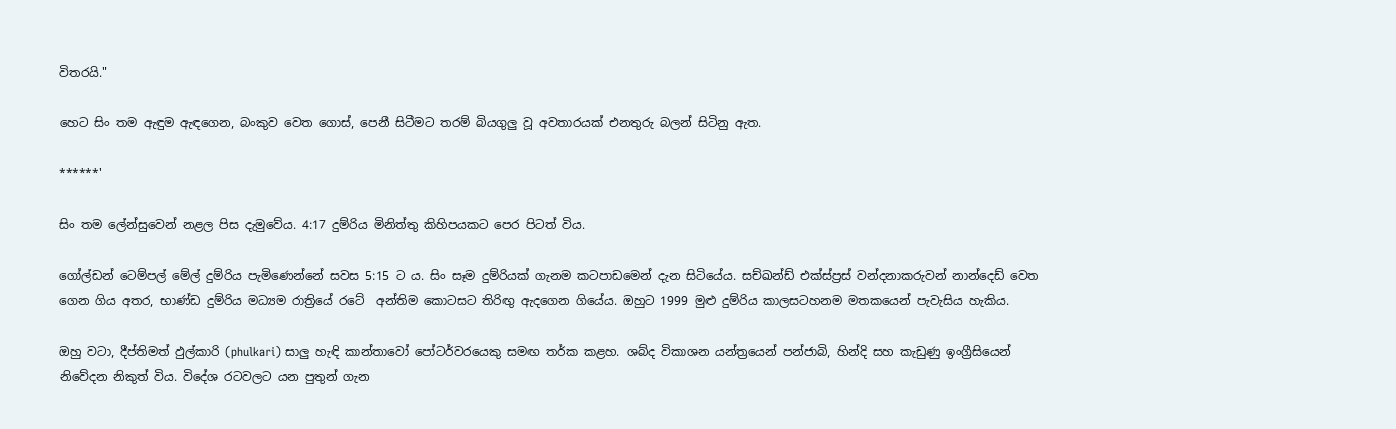විතරයි."

හෙට සිං තම ඇඳුම ඇඳගෙන, බංකුව වෙත ගොස්, පෙනී සිටීමට තරම් බියගුලු වූ අවතාරයක් එනතුරු බලන් සිටිනු ඇත.

******'

සිං තම ලේන්සුවෙන් නළල පිස දැමුවේය. 4:17 දුම්රිය මිනිත්තු කිහිපයකට පෙර පිටත් විය.

ගෝල්ඩන් ටෙම්පල් මේල් දුම්රිය පැමිණෙන්නේ සවස 5:15 ට ය. සිං සෑම දුම්රියක් ගැනම කටපාඩමෙන් දැන සිටියේය. සච්ඛන්ඩ් එක්ස්ප්‍රස් වන්දනාකරුවන් නාන්දෙඩ් වෙත ගෙන ගිය අතර, භාණ්ඩ දුම්රිය මධ්‍යම රාත්‍රියේ රටේ  අන්තිම කොටසට තිරිඟු ඇදගෙන ගියේය. ඔහුට 1999 මුළු දුම්රිය කාලසටහනම මතකයෙන් පැවැසිය හැකිය.

ඔහු වටා, දීප්තිමත් ඵුල්කාරි (phulkari) සාලු හැඳි කාන්තාවෝ පෝටර්වරයෙකු සමඟ තර්ක කළහ. ශබ්ද විකාශන යන්ත්‍රයෙන් පන්ජාබි, හින්දි සහ කැඩුණු ඉංග්‍රීසියෙන් නිවේදන නිකුත් විය. විදේශ රටවලට යන පුතුන් ගැන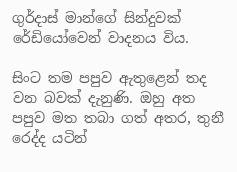ගුර්දාස් මාන්ගේ සින්දුවක් රේඩියෝවෙන් වාදනය විය.

සිංට තම පපුව ඇතුළෙන් තද වන බවක් දැනුණි. ඔහු අත පපුව මත තබා ගත් අතර, තුනී රෙද්ද යටින්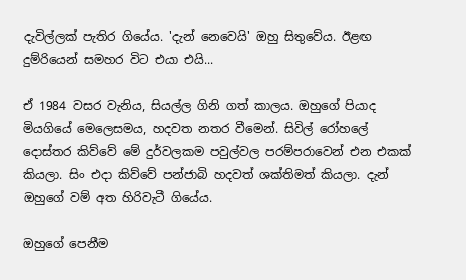දැවිල්ලක් පැතිර ගියේය. 'දැන් නෙවෙයි' ඔහු සිතුවේය. ඊළඟ දුම්රියෙන් සමහර විට එයා එයි...

ඒ 1984 වසර වැනිය, සියල්ල ගිනි ගත් කාලය. ඔහුගේ පියාද මියගියේ මෙලෙසමය, හදවත නතර වීමෙන්. සිවිල් රෝහලේ දොස්තර කිව්වේ මේ දුර්වලකම පවුල්වල පරම්පරාවෙන් එන එකක් කියලා. සිං එදා කිව්වේ පන්ජාබි හදවත් ශක්තිමත් කියලා. දැන් ඔහුගේ වම් අත හිරිවැටී ගියේය.

ඔහුගේ පෙනීම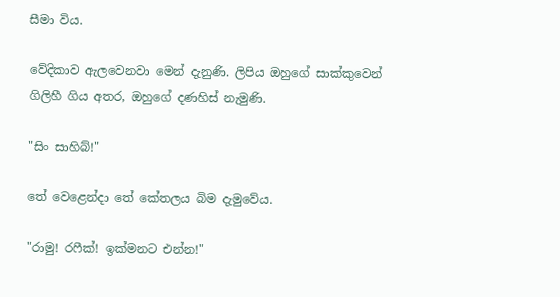සීමා විය.

වේදිකාව ඇලවෙනවා මෙන් දැනුණි. ලිපිය ඔහුගේ සාක්කුවෙන් ගිලිහී ගිය අතර, ඔහුගේ දණහිස් නැමුණි.

"සිං සාහිබ්!"

තේ වෙළෙන්දා තේ කේතලය බිම දැමුවේය.

"රාමු! රෆීක්! ඉක්මනට එන්න!"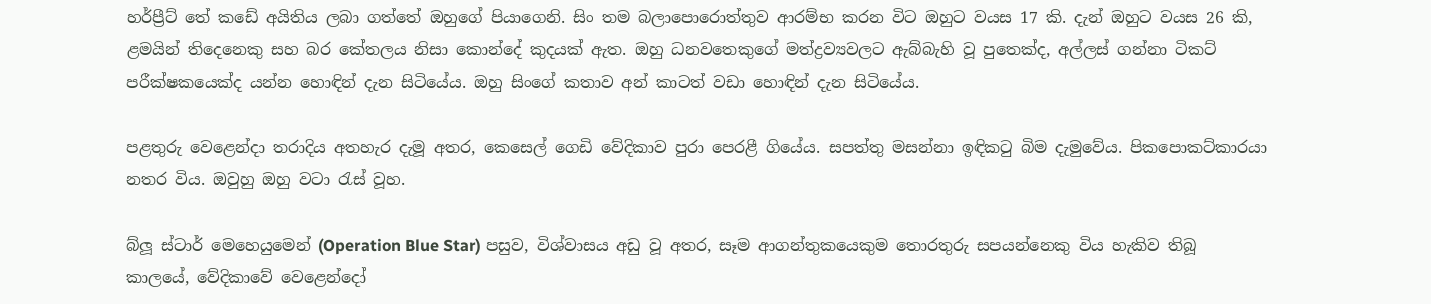හර්ප්‍රීට් තේ කඩේ අයිතිය ලබා ගත්තේ ඔහුගේ පියාගෙනි. සිං තම බලාපොරොත්තුව ආරම්භ කරන විට ඔහුට වයස 17 කි. දැන් ඔහුට වයස 26 කි, ළමයින් තිදෙනෙකු සහ බර කේතලය නිසා කොන්දේ කුදයක් ඇත. ඔහු ධනවතෙකුගේ මත්ද්‍රව්‍යවලට ඇබ්බැහි වූ පුතෙක්ද, අල්ලස් ගන්නා ටිකට් පරීක්ෂකයෙක්ද යන්න හොඳින් දැන සිටියේය. ඔහු සිංගේ කතාව අන් කාටත් වඩා හොඳින් දැන සිටියේය.

පළතුරු වෙළෙන්දා තරාදිය අතහැර දැමූ අතර, කෙසෙල් ගෙඩි වේදිකාව පුරා පෙරළී ගියේය. සපත්තු මසන්නා ඉඳිකටු බිම දැමුවේය. පිකපොකට්කාරයා නතර විය. ඔවුහු ඔහු වටා රැස් වූහ.

බ්ලූ ස්ටාර් මෙහෙයුමෙන් (Operation Blue Star) පසුව, විශ්වාසය අඩු වූ අතර, සෑම ආගන්තුකයෙකුම තොරතුරු සපයන්නෙකු විය හැකිව තිබූ කාලයේ, වේදිකාවේ වෙළෙන්දෝ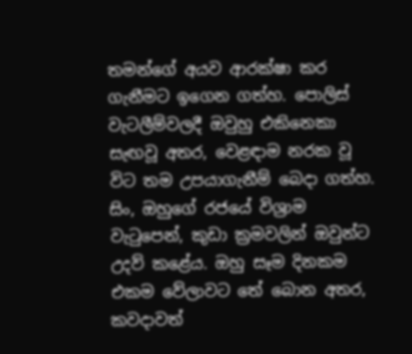තමන්ගේ අයව ආරක්ෂා කර ගැනීමට ඉගෙන ගත්හ. පොලිස් වැටලීම්වලදී ඔවුහු එකිනෙකා සැඟවූ අතර, වෙළඳාම නරක වූ විට තම උපයාගැනීම් බෙදා ගත්හ. සිං, ඔහුගේ රජයේ විශ්‍රාම වැටුපෙන්, කුඩා ක්‍රමවලින් ඔවුන්ට උදව් කළේය. ඔහු සෑම දිනකම එකම වේලාවට තේ බොන අතර, කවදාවත්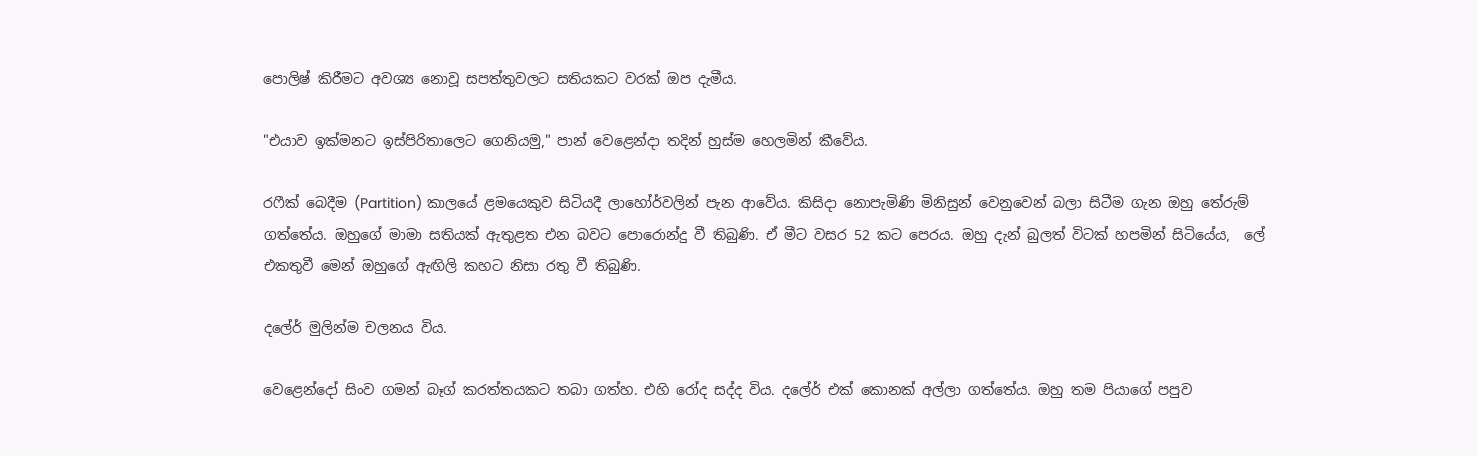පොලිෂ් කිරීමට අවශ්‍ය නොවූ සපත්තුවලට සතියකට වරක් ඔප දැමීය.

"එයාව ඉක්මනට ඉස්පිරිතාලෙට ගෙනියමු," පාන් වෙළෙන්දා තදින් හුස්ම හෙලමින් කීවේය.

රෆීක් බෙදීම (Partition) කාලයේ ළමයෙකුව සිටියදී ලාහෝර්වලින් පැන ආවේය. කිසිදා නොපැමිණි මිනිසුන් වෙනුවෙන් බලා සිටීම ගැන ඔහු තේරුම් ගත්තේය. ඔහුගේ මාමා සතියක් ඇතුළත එන බවට පොරොන්දු වී තිබුණි. ඒ මීට වසර 52 කට පෙරය. ඔහු දැන් බුලත් විටක් හපමින් සිටියේය,  ලේ එකතුවී මෙන් ඔහුගේ ඇඟිලි කහට නිසා රතු වී තිබුණි.

දලේර් මුලින්ම චලනය විය.

වෙළෙන්දෝ සිංව ගමන් බෑග් කරත්තයකට තබා ගත්හ. එහි රෝද සද්ද විය. දලේර් එක් කොනක් අල්ලා ගත්තේය. ඔහු තම පියාගේ පපුව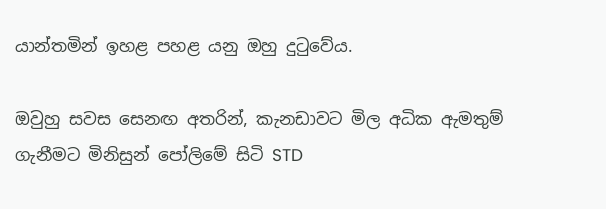යාන්තමින් ඉහළ පහළ යනු ඔහු දුටුවේය.

ඔවුහු සවස සෙනඟ අතරින්, කැනඩාවට මිල අධික ඇමතුම් ගැනීමට මිනිසුන් පෝලිමේ සිටි STD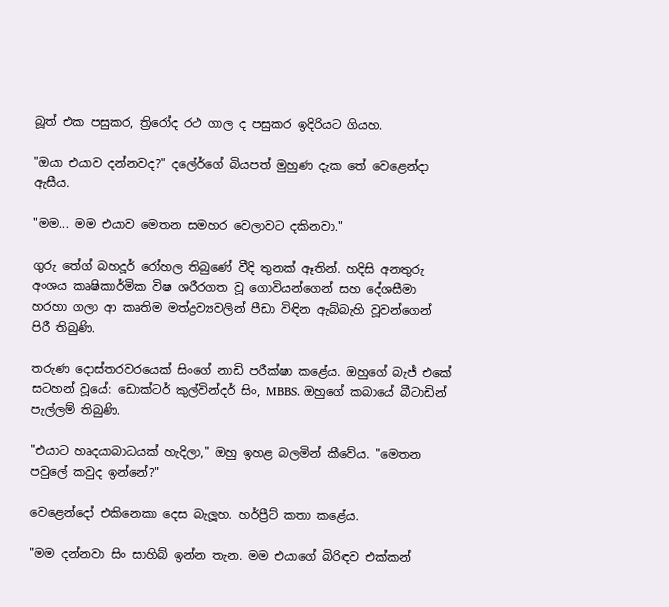බූත් එක පසුකර, ත්‍රිරෝද රථ ගාල ද පසුකර ඉදිරියට ගියහ.

"ඔයා එයාව දන්නවද?" දලේර්ගේ බියපත් මුහුණ දැක තේ වෙළෙන්දා ඇසීය.

"මම... මම එයාව මෙතන සමහර වෙලාවට දකිනවා."

ගුරු තේග් බහදූර් රෝහල තිබුණේ වීදි තුනක් ඈතින්. හදිසි අනතුරු අංශය කෘෂිකාර්මික විෂ ශරීරගත වූ ගොවියන්ගෙන් සහ දේශසීමා හරහා ගලා ආ කෘතිම මත්ද්‍රව්‍යවලින් පීඩා විඳින ඇබ්බැහි වූවන්ගෙන් පිරී තිබුණි.

තරුණ දොස්තරවරයෙක් සිංගේ නාඩි පරීක්ෂා කළේය. ඔහුගේ බැජ් එකේ සටහන් වූයේ: ඩොක්ටර් කුල්වින්දර් සිං, MBBS. ඔහුගේ කබායේ බීටාඩින් පැල්ලම් තිබුණි.

"එයාට හෘදයාබාධයක් හැදිලා," ඔහු ඉහළ බලමින් කීවේය. "මෙතන පවුලේ කවුද ඉන්නේ?"

වෙළෙන්දෝ එකිනෙකා දෙස බැලූහ. හර්ප්‍රීට් කතා කළේය.

"මම දන්නවා සිං සාහිබ් ඉන්න තැන. මම එයාගේ බිරිඳව එක්කන්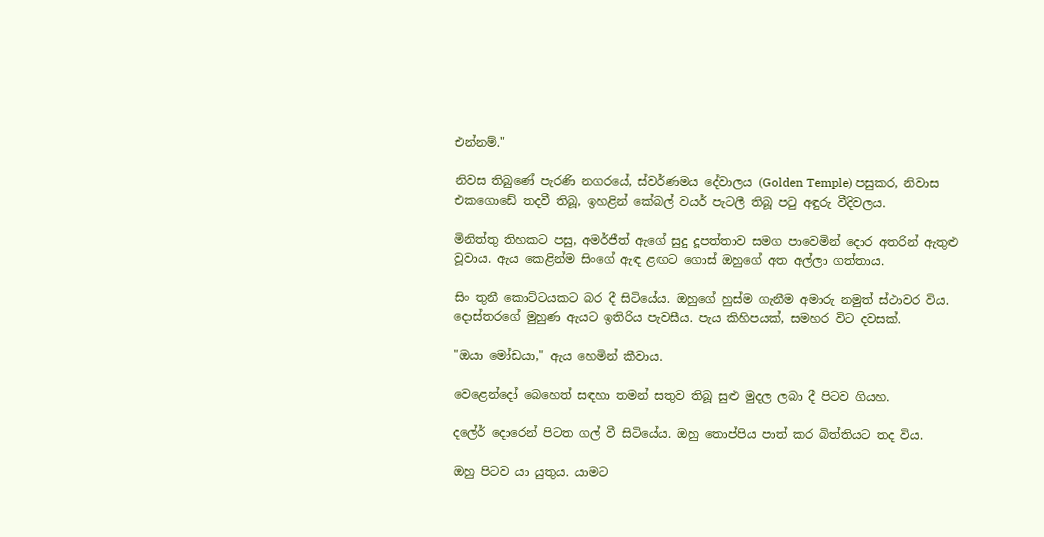එන්නම්."

නිවස තිබුණේ පැරණි නගරයේ, ස්වර්ණමය දේවාලය (Golden Temple) පසුකර, නිවාස  එකගොඩේ තදවී තිබූ, ඉහළින් කේබල් වයර් පැටලී තිබූ පටු අඳුරු වීදිවලය.

මිනිත්තු තිහකට පසු, අමර්ජීත් ඇගේ සුදු දූපත්තාව සමග පාවෙමින් දොර අතරින් ඇතුළු වූවාය. ඇය කෙළින්ම සිංගේ ඇඳ ළඟට ගොස් ඔහුගේ අත අල්ලා ගත්තාය.

සිං තුනී කොට්ටයකට බර දී සිටියේය. ඔහුගේ හුස්ම ගැනීම අමාරු නමුත් ස්ථාවර විය. දොස්තරගේ මුහුණ ඇයට ඉතිරිය පැවසීය. පැය කිහිපයක්, සමහර විට දවසක්.

"ඔයා මෝඩයා," ඇය හෙමින් කීවාය.

වෙළෙන්දෝ බෙහෙත් සඳහා තමන් සතුව තිබූ සුළු මුදල ලබා දී පිටව ගියහ.

දලේර් දොරෙන් පිටත ගල් වී සිටියේය. ඔහු තොප්පිය පාත් කර බිත්තියට තද විය.

ඔහු පිටව යා යුතුය. යාමට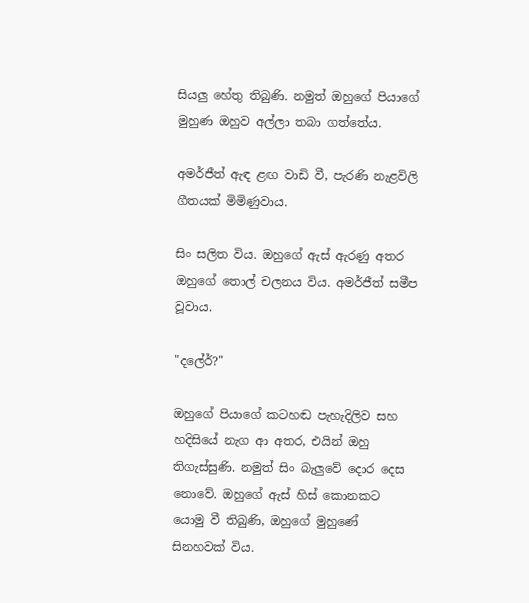සියලු හේතු තිබුණි. නමුත් ඔහුගේ පියාගේ මුහුණ ඔහුව අල්ලා තබා ගත්තේය.

අමර්ජීත් ඇඳ ළඟ වාඩි වී, පැරණි නැළවිලි ගීතයක් මිමිණුවාය.

සිං සලිත විය. ඔහුගේ ඇස් ඇරණු අතර ඔහුගේ තොල් චලනය විය. අමර්ජීත් සමීප වූවාය.

"දලේර්?"

ඔහුගේ පියාගේ කටහඬ පැහැදිලිව සහ හදිසියේ නැග ආ අතර, එයින් ඔහු තිගැස්සුණි. නමුත් සිං බැලුවේ දොර දෙස නොවේ. ඔහුගේ ඇස් හිස් කොනකට යොමු වී තිබුණි, ඔහුගේ මුහුණේ සිනහවක් විය.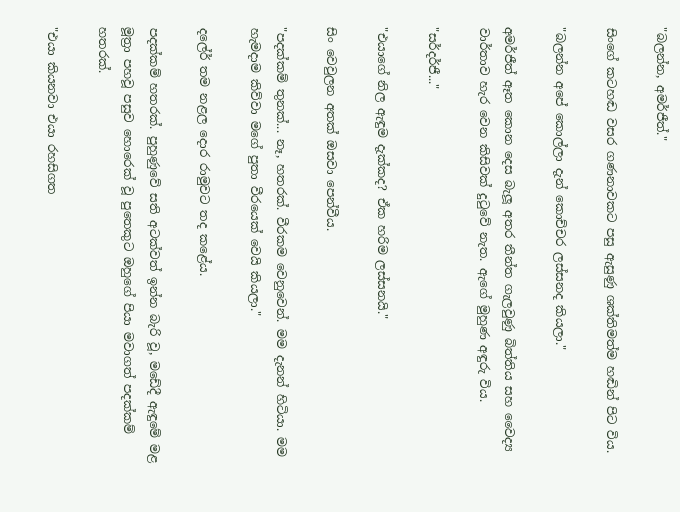"බලන්න, අමර්ජීත්."

සිංගේ කටහඬ වසර ගණනාවකට පසු ඇසුණු ශක්තිමත්ම හඬින් පිට විය.

"බලන්න අපේ කොල්ලා දැන් කොච්චර ලස්සනද කියලා."

අමර්ජීත් ඈත කොන දෙස බැලූ අතර තීන්ත ගැලවුණු බිත්තිය සහ වෛද්‍ය වාර්තාව හැර වෙන කිසිවක් දුටුවේ නැත. ඇගේ මුහුණ අඳුරු විය.

"සර්දර්ජී..."

"එයාගේ නිල ඇඳුම දැක්කද? ඒක හරිම ලස්සනයි."

සිං වෙවුලන අතක් ඔසවා පෙන්වීය.

"පදක්කම් තුනක්... නෑ, හතරක්. වීරකම වෙනුවෙන්. මම දැනන් හිටියා. මම හැමදාම කිව්වා මගේ පුතා වීරයෙක් වෙයි කියලා."

දලේර් තම නළල දොර රාමුවට තද කළේය.

පදක්කම් හතරක්. පුහුණුවේ සති අටක්වත් ඉන්න බැරි වූ, මඩේදී ඇඳුමේ මළ මූත්‍රා පහවූ පසුව හොරෙක් වූ පුතෙකුට ඔහුගේ පියා මවාගත් පදක්කම් හතරක්.

"එයා කියනවා එයා රහසිගත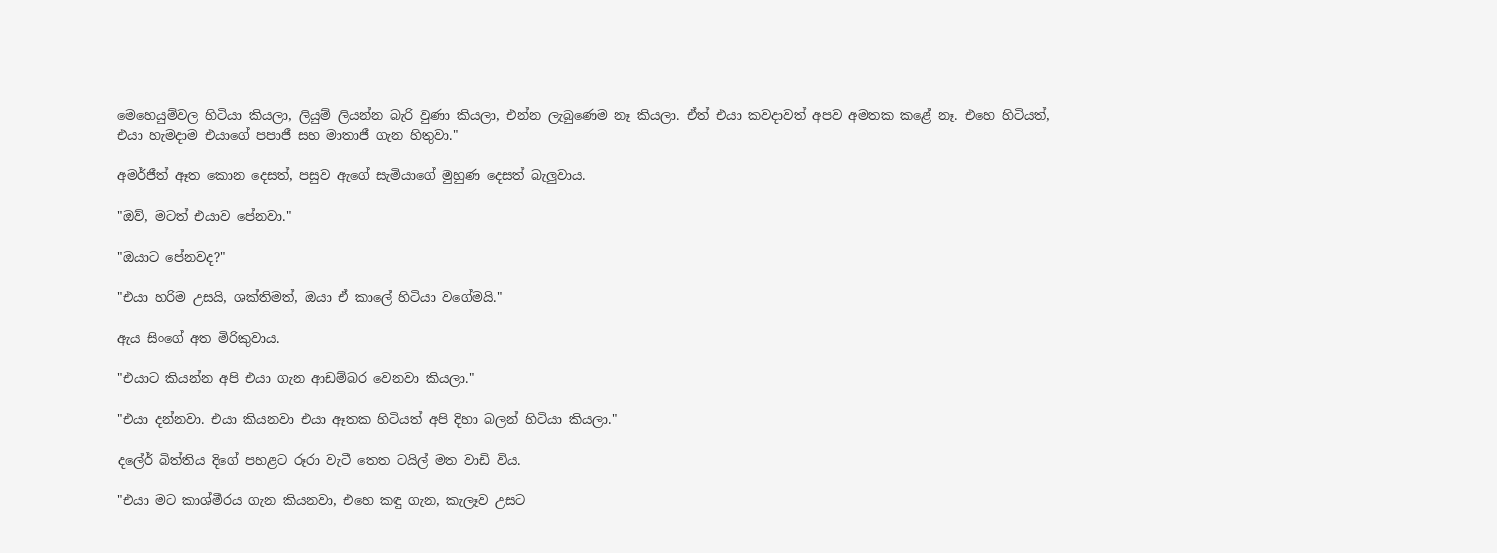මෙහෙයුම්වල හිටියා කියලා, ලියුම් ලියන්න බැරි වුණා කියලා, එන්න ලැබුණෙම නෑ කියලා. ඒත් එයා කවදාවත් අපව අමතක කළේ නෑ. එහෙ හිටියත්, එයා හැමදාම එයාගේ පපාජී සහ මාතාජී ගැන හිතුවා."

අමර්ජීත් ඈත කොන දෙසත්, පසුව ඇගේ සැමියාගේ මුහුණ දෙසත් බැලුවාය.

"ඔව්, මටත් එයාව පේනවා."

"ඔයාට පේනවද?"

"එයා හරිම උසයි, ශක්තිමත්, ඔයා ඒ කාලේ හිටියා වගේමයි."

ඇය සිංගේ අත මිරිකුවාය.

"එයාට කියන්න අපි එයා ගැන ආඩම්බර වෙනවා කියලා."

"එයා දන්නවා. එයා කියනවා එයා ඈතක හිටියත් අපි දිහා බලන් හිටියා කියලා."

දලේර් බිත්තිය දිගේ පහළට රූරා වැටී තෙත ටයිල් මත වාඩි විය.

"එයා මට කාශ්මීරය ගැන කියනවා, එහෙ කඳු ගැන, කැලෑව උසට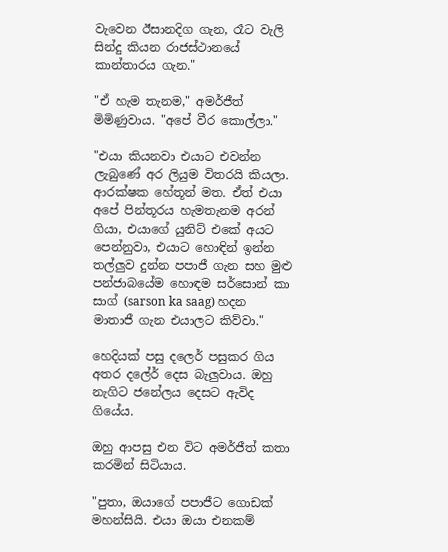වැවෙන ඊසානදිග ගැන, රෑට වැලි සින්දු කියන රාජස්ථානයේ කාන්තාරය ගැන."

"ඒ හැම තැනම," අමර්ජීත් මිමිණුවාය. "අපේ වීර කොල්ලා."

"එයා කියනවා එයාට එවන්න ලැබුණේ අර ලියුම විතරයි කියලා. ආරක්ෂක හේතූන් මත. ඒත් එයා අපේ පින්තූරය හැමතැනම අරන් ගියා, එයාගේ යුනිට් එකේ අයට පෙන්නුවා, එයාට හොඳින් ඉන්න තල්ලුව දුන්න පපාජී ගැන සහ මුළු පන්ජාබයේම හොඳම සර්සොන් කා සාග් (sarson ka saag) හදන මාතාජී ගැන එයාලට කිව්වා."

හෙදියක් පසු දලෙර් පසුකර ගිය අතර දලේර් දෙස බැලුවාය. ඔහු නැගිට ජනේලය දෙසට ඇවිද ගියේය.

ඔහු ආපසු එන විට අමර්ජීත් කතා කරමින් සිටියාය.

"පුතා, ඔයාගේ පපාජීට ගොඩක් මහන්සියි. එයා ඔයා එනකම්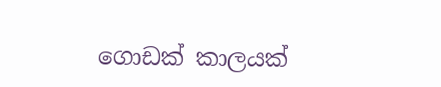ගොඩක් කාලයක්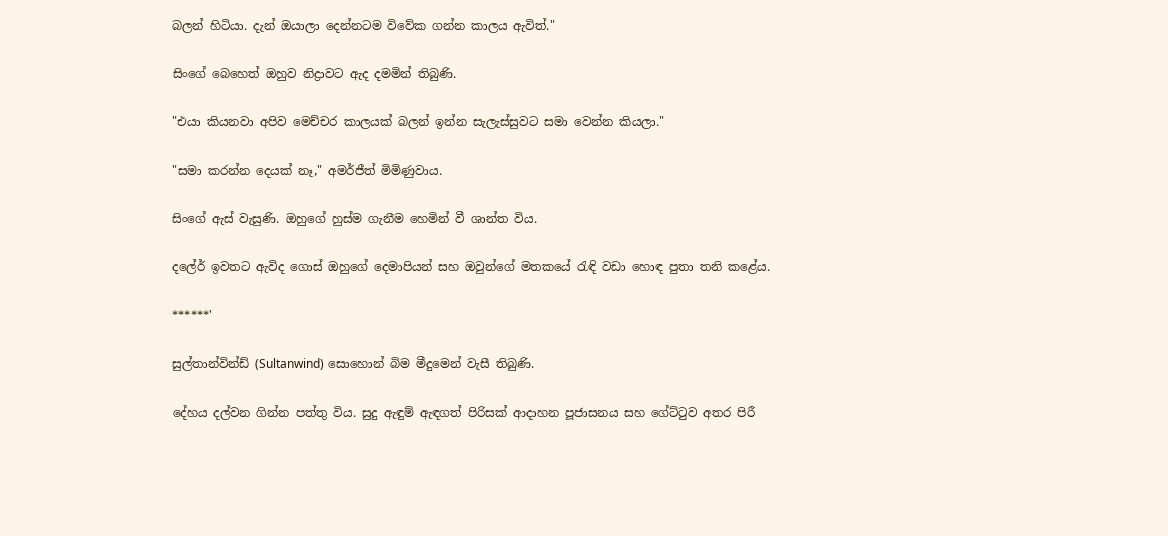බලන් හිටියා. දැන් ඔයාලා දෙන්නටම විවේක ගන්න කාලය ඇවිත්."

සිංගේ බෙහෙත් ඔහුව නිද්‍රාවට ඇද දමමින් තිබුණි.

"එයා කියනවා අපිව මෙච්චර කාලයක් බලන් ඉන්න සැලැස්සුවට සමා වෙන්න කියලා."

"සමා කරන්න දෙයක් නෑ," අමර්ජීත් මිමිණුවාය.

සිංගේ ඇස් වැසුණි. ඔහුගේ හුස්ම ගැනීම හෙමින් වී ශාන්ත විය.

දලේර් ඉවතට ඇවිද ගොස් ඔහුගේ දෙමාපියන් සහ ඔවුන්ගේ මතකයේ රැඳි වඩා හොඳ පුතා තනි කළේය.

******'

සුල්තාන්වින්ඩ් (Sultanwind) සොහොන් බිම මීදුමෙන් වැසී තිබුණි.

දේහය දල්වන ගින්න පත්තු විය. සුදු ඇඳුම් ඇඳගත් පිරිසක් ආදාහන පූජාසනය සහ ගේට්ටුව අතර පිරී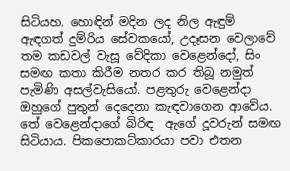සිටියහ. හොඳින් මදින ලද නිල ඇඳුම් ඇඳගත් දුම්රිය සේවකයෝ, උදෑසන වෙලාවේ තම කඩවල් වැසූ වේදිකා වෙළෙන්දෝ, සිං සමඟ කතා කිරීම නතර කර තිබූ නමුත් පැමිණි අසල්වැසියෝ. පළතුරු වෙළෙන්දා ඔහුගේ පුතුන් දෙදෙනා කැඳවාගෙන ආවේය. තේ වෙළෙන්දාගේ බිරිඳ  ඇගේ දූවරුන් සමඟ සිටියාය. පිකපොකට්කාරයා පවා එතන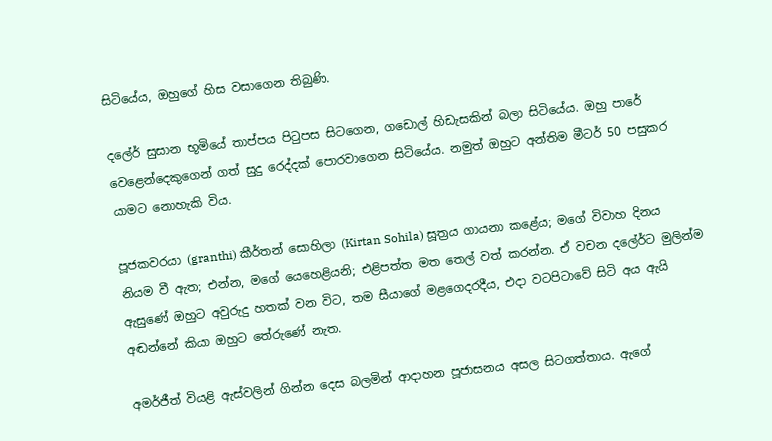සිටියේය, ඔහුගේ හිස වසාගෙන තිබුණි.

දලේර් සුසාන භූමියේ තාප්පය පිටුපස සිටගෙන, ගඩොල් හිඩැසකින් බලා සිටියේය. ඔහු පාරේ වෙළෙන්දෙකුගෙන් ගත් සුදු රෙද්දක් පොරවාගෙන සිටියේය. නමුත් ඔහුට අන්තිම මීටර් 50 පසුකර යාමට නොහැකි විය.

පූජකවරයා (granthi) කීර්තන් සොහිලා (Kirtan Sohila) සූත්‍රය ගායනා කළේය; මගේ විවාහ දිනය නියම වී ඇත; එන්න, මගේ යෙහෙළියනි; එළිපත්ත මත තෙල් වත් කරන්න. ඒ වචන දලේර්ට මුලින්ම ඇසුණේ ඔහුට අවුරුදු හතක් වන විට, තම සීයාගේ මළගෙදරදීය, එදා වටපිටාවේ සිටි අය ඇයි අඬන්නේ කියා ඔහුට තේරුණේ නැත.

අමර්ජීත් වියළි ඇස්වලින් ගින්න දෙස බලමින් ආදාහන පූජාසනය අසල සිටගත්තාය. ඇගේ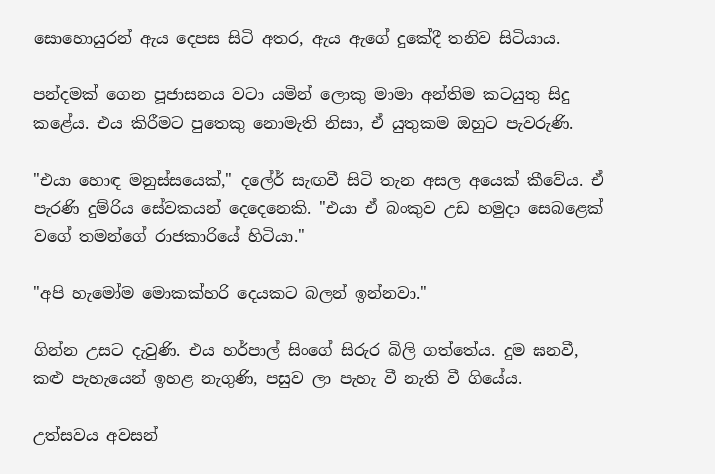සොහොයුරන් ඇය දෙපස සිටි අතර, ඇය ඇගේ දුකේදී තනිව සිටියාය.

පන්දමක් ගෙන පූජාසනය වටා යමින් ලොකු මාමා අන්තිම කටයුතු සිදු කළේය. එය කිරීමට පුතෙකු නොමැති නිසා, ඒ යුතුකම ඔහුට පැවරුණි.

"එයා හොඳ මනුස්සයෙක්," දලේර් සැඟවී සිටි තැන අසල අයෙක් කීවේය. ඒ පැරණි දුම්රිය සේවකයන් දෙදෙනෙකි. "එයා ඒ බංකුව උඩ හමුදා සෙබළෙක් වගේ තමන්ගේ රාජකාරියේ හිටියා."

"අපි හැමෝම මොකක්හරි දෙයකට බලන් ඉන්නවා."

ගින්න උසට දැවුණි. එය හර්පාල් සිංගේ සිරුර බිලි ගත්තේය. දුම ඝනවී, කළු පැහැයෙන් ඉහළ නැගුණි, පසුව ලා පැහැ වී නැති වී ගියේය.

උත්සවය අවසන්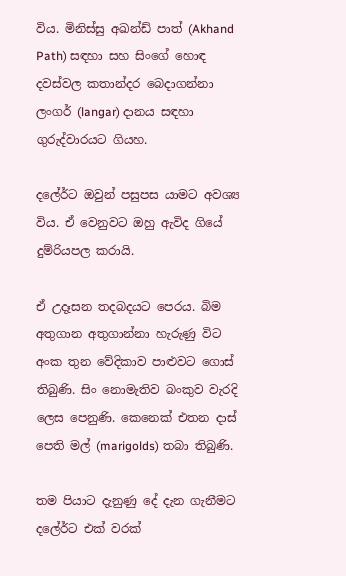විය. මිනිස්සු අඛන්ඩ් පාත් (Akhand Path) සඳහා සහ සිංගේ හොඳ දවස්වල කතාන්දර බෙදාගන්නා ලංගර් (langar) දානය සඳහා ගුරුද්වාරයට ගියහ.

දලේර්ට ඔවුන් පසුපස යාමට අවශ්‍ය විය. ඒ වෙනුවට ඔහු ඇවිද ගියේ දුම්රියපල කරායි.

ඒ උදෑසන තදබදයට පෙරය. බිම අතුගාන අතුගාන්නා හැරුණු විට අංක තුන වේදිකාව පාළුවට ගොස් තිබුණි. සිං නොමැතිව බංකුව වැරදි ලෙස පෙනුණි. කෙනෙක් එතන දාස් පෙති මල් (marigolds) තබා තිබුණි.

තම පියාට දැනුණු දේ දැන ගැනීමට දලේර්ට එක් වරක්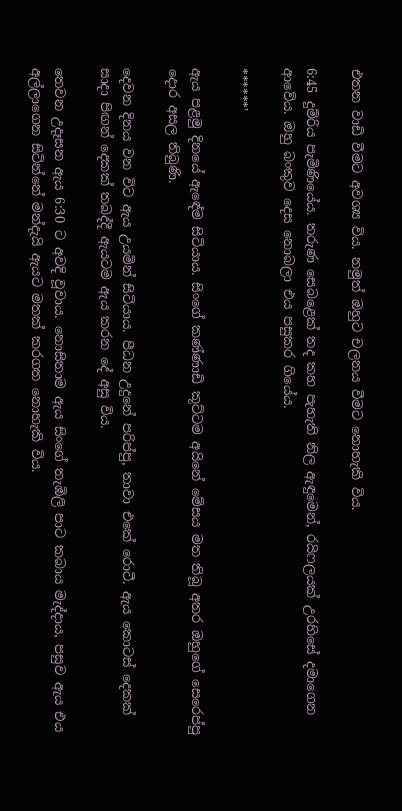එතන වාඩි වීමට අවශ්‍ය විය. නමුත් ඔහුට චලනය වීමට නොහැකි විය.

6:45 දුම්රිය පැමිණියේය. තරුණ සෙබළෙක් තද කහ පැහැති නිල ඇඳුමෙන්, රයිෆලයක් උරහිසේ දමාගෙන ආවේය. ඔහු බංකුව දෙස නොබලා එය පසුකර ගියේය.

******'

ඇය පළමු දිනයේ ඇඳේම සිටියාය. සිංගේ කණ්ණාඩි කූට්ටම අයිනේ මේසය මත තිබූ අතර ඔහුගේ සෙරෙප්පු දොර අසල තිබුණි.

දෙවන දිනය වන විට ඇය උයමින් සිටියාය. පීධන උදුනේ පරිප්පු, තාවා එකේ රොටී. ඇය කොටස් දෙකක් සාදා පිඟන් දෙකක් තබද්දී ඇයටම ඇය කරන දේ අසු විය.

තෙවන උදෑසන ඇය 6:30 ට අවදි වූවාය. නොසිතාම ඇය සිංගේ තැඹිලි පාට කබාය මැද්දාය, පසුව ඇය එය අල්ලාගෙන සිටින්නේ මන්දැයි ඇයට මතක් කරගත නොහැකි විය.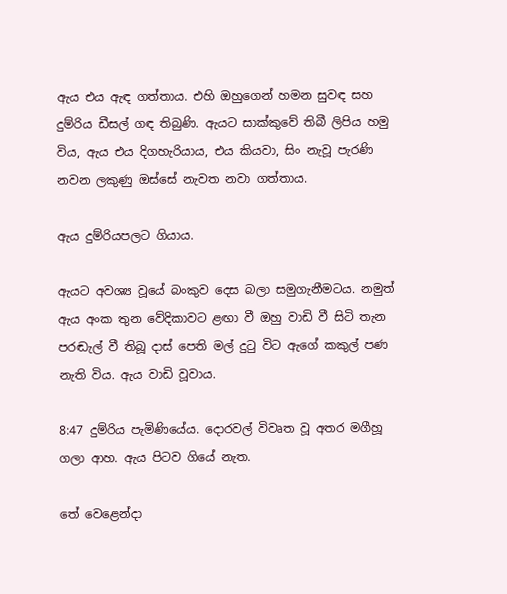ඇය එය ඇඳ ගත්තාය. එහි ඔහුගෙන් හමන සුවඳ සහ දුම්රිය ඩීසල් ගඳ තිබුණි. ඇයට සාක්කුවේ තිබී ලිපිය හමු විය, ඇය එය දිගහැරියාය, එය කියවා, සිං නැවූ පැරණි නවන ලකුණු ඔස්සේ නැවත නවා ගත්තාය.

ඇය දුම්රියපලට ගියාය.

ඇයට අවශ්‍ය වූයේ බංකුව දෙස බලා සමුගැනීමටය. නමුත් ඇය අංක තුන වේදිකාවට ළඟා වී ඔහු වාඩි වී සිටි තැන පරඬැල් වී තිබූ දාස් පෙති මල් දුටු විට ඇගේ කකුල් පණ නැති විය. ඇය වාඩි වූවාය.

8:47 දුම්රිය පැමිණියේය. දොරවල් විවෘත වූ අතර මගීහූ ගලා ආහ. ඇය පිටව ගියේ නැත.

තේ වෙළෙන්දා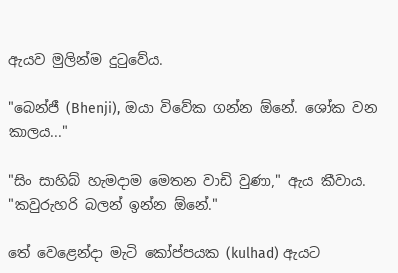ඇයව මුලින්ම දුටුවේය.

"බෙන්ජී (Bhenji), ඔයා විවේක ගන්න ඕනේ. ශෝක වන කාලය..."

"සිං සාහිබ් හැමදාම මෙතන වාඩි වුණා," ඇය කීවාය. "කවුරුහරි බලන් ඉන්න ඕනේ."

තේ වෙළෙන්දා මැටි කෝප්පයක (kulhad) ඇයට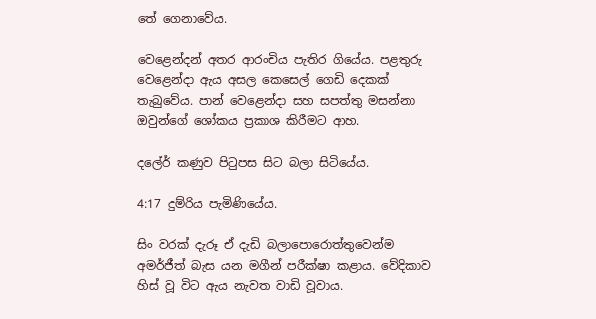තේ ගෙනාවේය.

වෙළෙන්දන් අතර ආරංචිය පැතිර ගියේය. පළතුරු වෙළෙන්දා ඇය අසල කෙසෙල් ගෙඩි දෙකක් තැබුවේය. පාන් වෙළෙන්දා සහ සපත්තු මසන්නා ඔවුන්ගේ ශෝකය ප්‍රකාශ කිරීමට ආහ.

දලේර් කණුව පිටුපස සිට බලා සිටියේය.

4:17 දුම්රිය පැමිණියේය.

සිං වරක් දැරූ ඒ දැඩි බලාපොරොත්තුවෙන්ම අමර්ජීත් බැස යන මගීන් පරීක්ෂා කළාය. වේදිකාව හිස් වූ විට ඇය නැවත වාඩි වූවාය.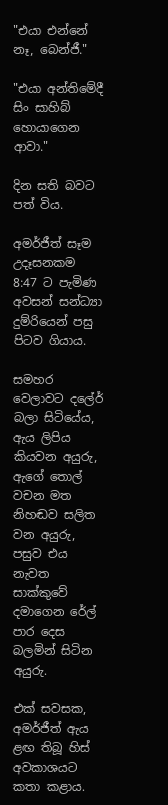"එයා එන්නේ නෑ, බෙන්ජී."

"එයා අන්තිමේදී සිං සාහිබ් හොයාගෙන ආවා."

දින සති බවට පත් විය.

අමර්ජීත් සෑම උදෑසනකම 8:47 ට පැමිණ අවසන් සන්ධ්‍යා දුම්රියෙන් පසු පිටව ගියාය.

සමහර වෙලාවට දලේර් බලා සිටියේය, ඇය ලිපිය කියවන අයුරු, ඇගේ තොල් වචන මත නිහඬව සලිත වන අයුරු, පසුව එය නැවත සාක්කුවේ දමාගෙන රේල් පාර දෙස බලමින් සිටින අයුරු.

එක් සවසක, අමර්ජීත් ඇය ළඟ තිබූ හිස් අවකාශයට කතා කළාය.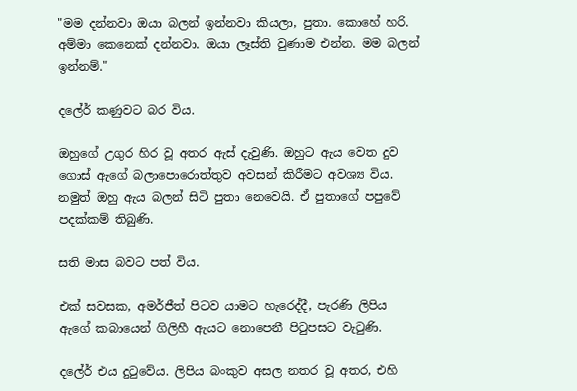"මම දන්නවා ඔයා බලන් ඉන්නවා කියලා, පුතා. කොහේ හරි. අම්මා කෙනෙක් දන්නවා. ඔයා ලෑස්ති වුණාම එන්න. මම බලන් ඉන්නම්."

දලේර් කණුවට බර විය.

ඔහුගේ උගුර හිර වූ අතර ඇස් දැවුණි. ඔහුට ඇය වෙත දුව ගොස් ඇගේ බලාපොරොත්තුව අවසන් කිරීමට අවශ්‍ය විය. නමුත් ඔහු ඇය බලන් සිටි පුතා නෙවෙයි. ඒ පුතාගේ පපුවේ පදක්කම් තිබුණි.

සති මාස බවට පත් විය.

එක් සවසක, අමර්ජීත් පිටව යාමට හැරෙද්දී, පැරණි ලිපිය ඇගේ කබායෙන් ගිලිහී ඇයට නොපෙනී පිටුපසට වැටුණි.

දලේර් එය දුටුවේය. ලිපිය බංකුව අසල නතර වූ අතර, එහි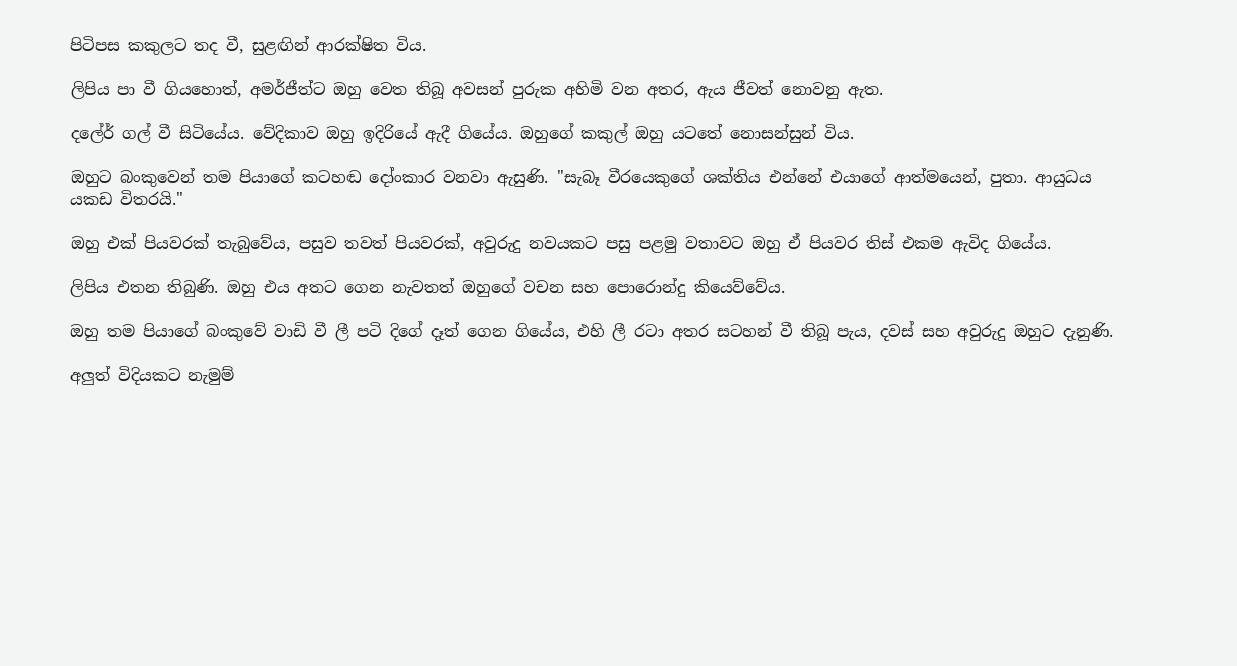පිටිපස කකුලට තද වී, සුළඟින් ආරක්ෂිත විය.

ලිපිය පා වී ගියහොත්, අමර්ජීත්ට ඔහු වෙත තිබූ අවසන් පුරුක අහිමි වන අතර, ඇය ජීවත් නොවනු ඇත.

දලේර් ගල් වී සිටියේය. වේදිකාව ඔහු ඉදිරියේ ඇදී ගියේය. ඔහුගේ කකුල් ඔහු යටතේ නොසන්සුන් විය.

ඔහුට බංකුවෙන් තම පියාගේ කටහඬ දෝංකාර වනවා ඇසුණි. "සැබෑ වීරයෙකුගේ ශක්තිය එන්නේ එයාගේ ආත්මයෙන්, පුතා. ආයුධය යකඩ විතරයි."

ඔහු එක් පියවරක් තැබුවේය, පසුව තවත් පියවරක්, අවුරුදු නවයකට පසු පළමු වතාවට ඔහු ඒ පියවර තිස් එකම ඇවිද ගියේය.

ලිපිය එතන තිබුණි. ඔහු එය අතට ගෙන නැවතත් ඔහුගේ වචන සහ පොරොන්දු කියෙව්වේය.

ඔහු තම පියාගේ බංකුවේ වාඩි වී ලී පටි දිගේ දෑත් ගෙන ගියේය, එහි ලී රටා අතර සටහන් වී තිබූ පැය, දවස් සහ අවුරුදු ඔහුට දැනුණි.

අලුත් විදියකට නැමුම්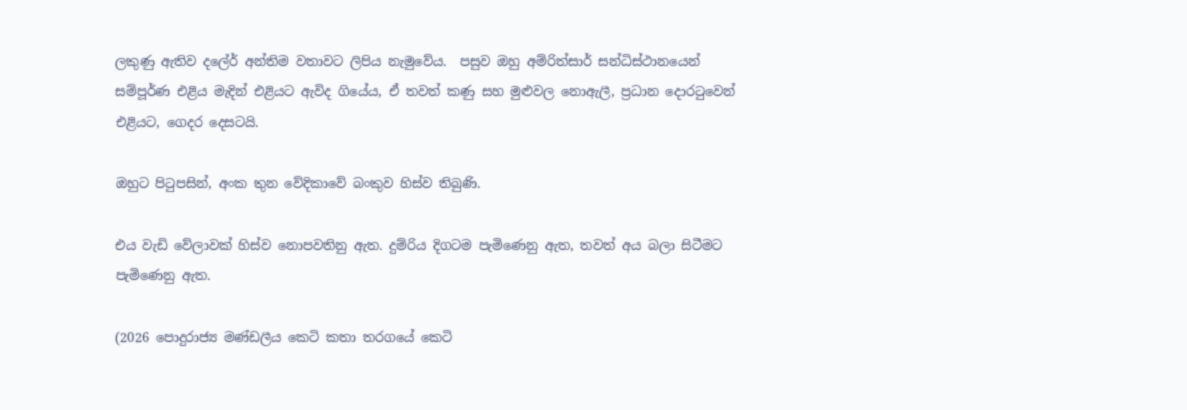ලකුණු ඇතිව දලේර් අන්තිම වතාවට ලිපිය නැමුවේය.  පසුව ඔහු අම්රිත්සාර් සන්ධිස්ථානයෙන් සම්පූර්ණ එළිය මැදින් එළියට ඇවිද ගියේය, ඒ තවත් කණු සහ මුළුවල නොඇලී, ප්‍රධාන දොරටුවෙන් එළියට, ගෙදර දෙසටයි.

ඔහුට පිටුපසින්, අංක තුන වේදිකාවේ බංකුව හිස්ව තිබුණි.

එය වැඩි වේලාවක් හිස්ව නොපවතිනු ඇත. දුම්රිය දිගටම පැමිණෙනු ඇත, තවත් අය බලා සිටීමට පැමිණෙනු ඇත.

(2026 පොදුරාජ්‍ය මණ්ඩලීය කෙටි කතා තරගයේ කෙටි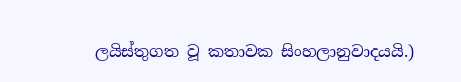ලයිස්තුගත වූ කතාවක සිංහලානුවාදයයි.)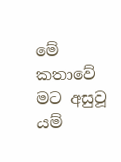මේ කතාවේ මට අසුවූ යම්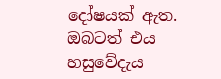දෝෂයක් ඇත. ඔබටත් එය හසුවේදැය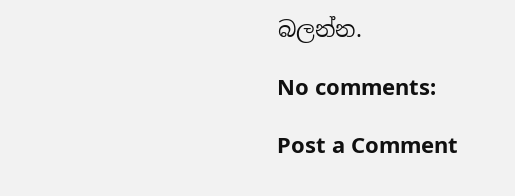බලන්න.

No comments:

Post a Comment